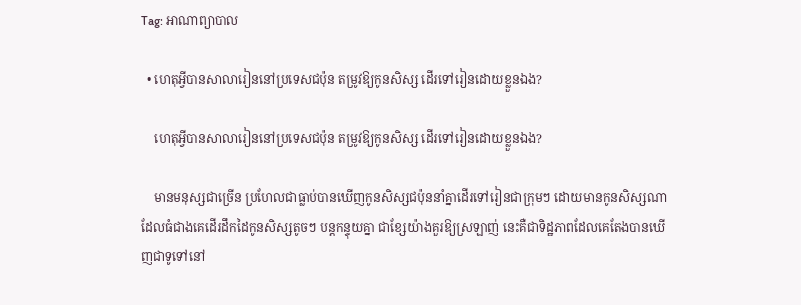Tag: អាណាព្យាបាល

  • ហេតុអ្វីបានសាលារៀននៅប្រទេសជប៉ុន តម្រូវឱ្យកូនសិស្ស ដើរទៅរៀនដោយខ្លួនឯង?

    ហេតុអ្វីបានសាលារៀននៅប្រទេសជប៉ុន តម្រូវឱ្យកូនសិស្ស ដើរទៅរៀនដោយខ្លួនឯង?

    មានមនុស្សជាច្រើន ប្រហែលជាធ្លាប់បានឃើញកូនសិស្សជប៉ុននាំគ្នាដើរទៅរៀនជាក្រុមៗ ដោយមានកូនសិស្សណា ដែលធំជាងគេដើរដឹកដៃកូនសិស្សតូចៗ បន្តកន្ទុយគ្នា ជាខ្សែយ៉ាងគួរឱ្យស្រឡាញ់ នេះគឺជាទិដ្ឋភាពដែលគេតែងបានឃើញជាទូទៅនៅ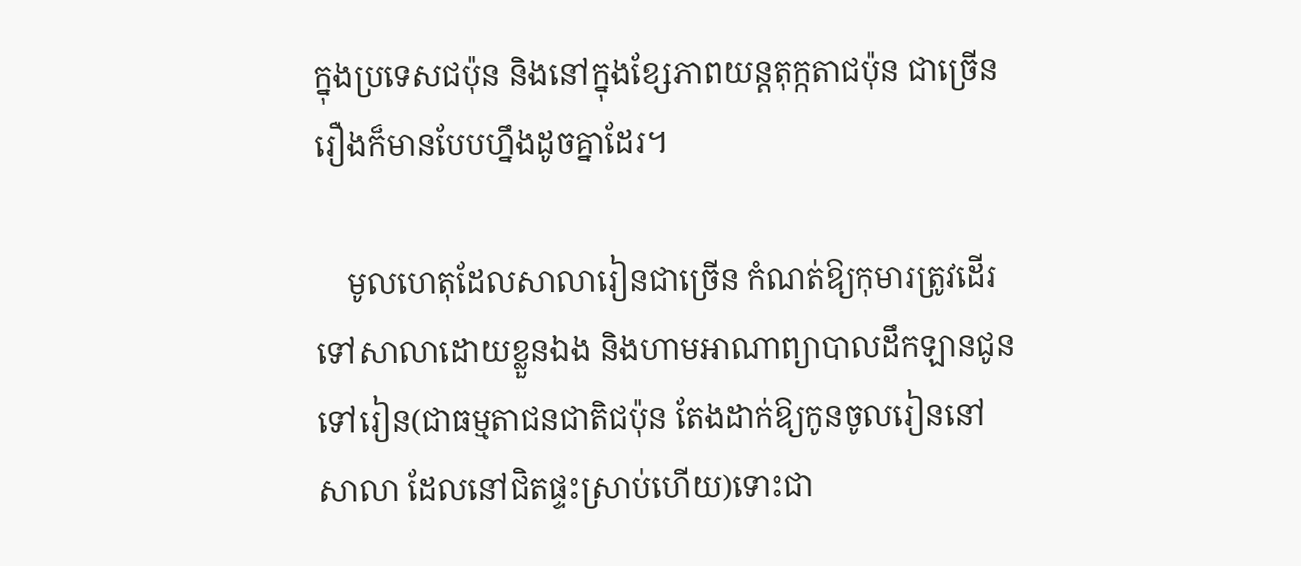ក្នុងប្រទេសជប៉ុន និងនៅក្នុងខ្សែភាពយន្តតុក្កតាជប៉ុន ជាច្រើនរឿងក៏មានបែបហ្នឹងដូចគ្នាដែរ។

    មូលហេតុដែលសាលារៀនជាច្រើន កំណត់ឱ្យកុមារត្រូវដើរទៅសាលាដោយខ្លួនឯង និងហាមអាណាព្យាបាលដឹកឡានជូនទៅរៀន(ជាធម្មតាជនជាតិជប៉ុន តែងដាក់ឱ្យកូនចូលរៀននៅសាលា ដែលនៅជិតផ្ទះស្រាប់ហើយ)ទោះជា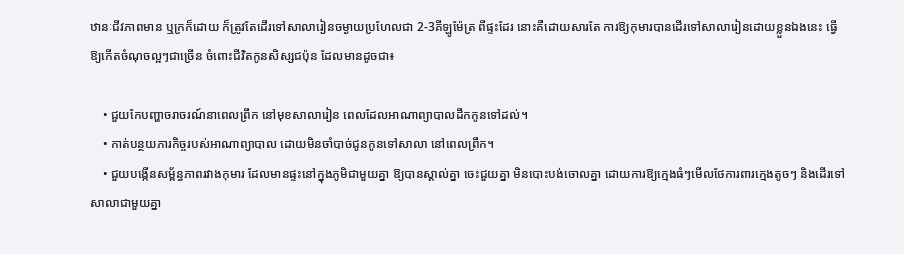ឋានៈជីវភាពមាន ឬក្រក៏ដោយ ក៏ត្រូវតែដើរទៅសាលារៀនចម្ងាយប្រហែលជា 2-3គីឡូម៉ែត្រ ពីផ្ទះដែរ នោះគឺដោយសារតែ ការឱ្យកុមារបានដើរទៅសាលារៀនដោយខ្លួនឯងនេះ ធ្វើឱ្យកើតចំណុចល្អៗជាច្រើន ចំពោះជីវិតកូនសិស្សជប៉ុន ដែលមានដូចជា៖

    • ជួយកែបញ្ហាចរាចរណ៍នាពេលព្រឹក នៅមុខសាលារៀន ពេលដែលអាណាព្យាបាលដឹកកូនទៅដល់។
    • កាត់បន្ថយភារកិច្ចរបស់អាណាព្យាបាល ដោយមិនចាំបាច់ជូនកូនទៅសាលា នៅពេលព្រឹក។
    • ជួយបង្កើនសម្ព័ន្ធភាពរវាងកុមារ ដែលមានផ្ទះនៅក្នុងភូមិជាមួយគ្នា ឱ្យបានស្គាល់គ្នា ចេះជួយគ្នា មិនបោះបង់ចោលគ្នា ដោយការឱ្យក្មេងធំៗមើលថែការពារក្មេងតូចៗ និងដើរទៅសាលាជាមួយគ្នា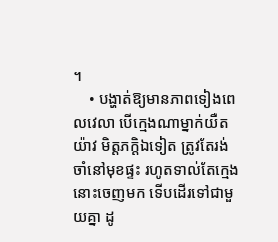។
    • បង្ហាត់ឱ្យមានភាពទៀងពេលវេលា បើក្មេងណាម្នាក់យឺតយ៉ាវ មិត្តភក្តិឯទៀត ត្រូវតែរង់ចាំនៅមុខផ្ទះ រហូតទាល់តែក្មេងនោះចេញមក ទើបដើរទៅជាមួយគ្នា ដូ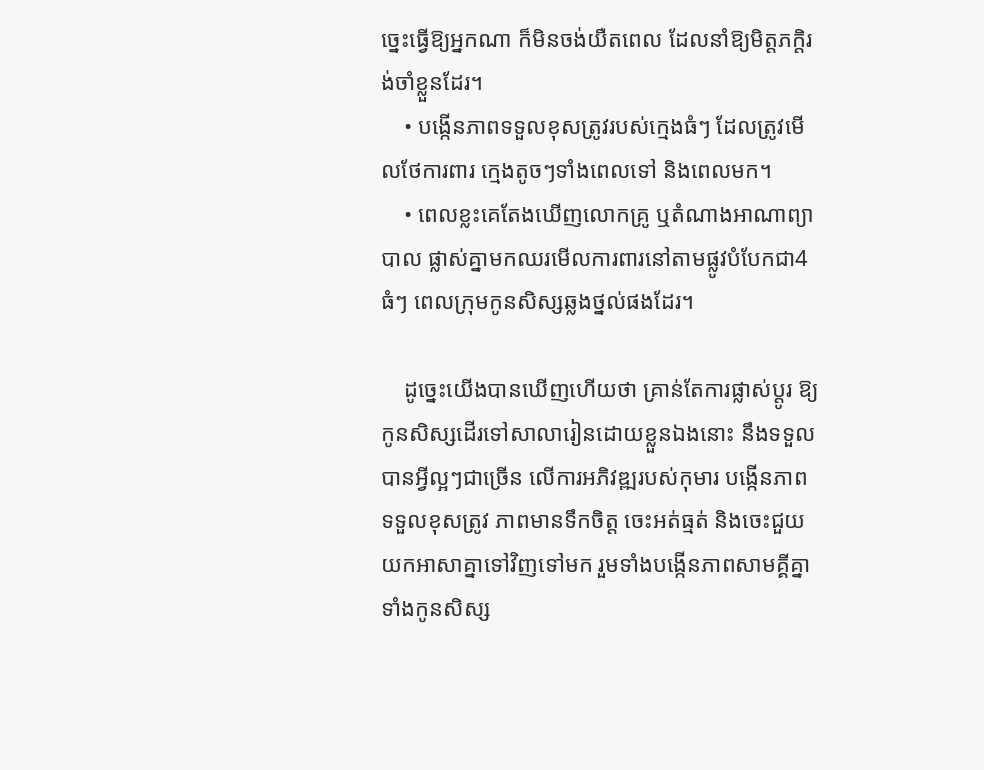ច្នេះធ្វើឱ្យអ្នកណា ក៏មិនចង់យឺតពេល ដែលនាំឱ្យមិត្តភក្តិរង់ចាំខ្លួនដែរ។
    • បង្កើនភាពទទួលខុសត្រូវរបស់ក្មេងធំៗ ដែលត្រូវមើលថែការពារ ក្មេងតូចៗទាំងពេលទៅ និងពេលមក។
    • ពេលខ្លះគេតែងឃើញលោកគ្រូ ឬតំណាងអាណាព្យាបាល ផ្លាស់គ្នាមកឈរមើលការពារនៅតាមផ្លូវបំបែកជា4ធំៗ ពេលក្រុមកូនសិស្សឆ្លងថ្នល់ផងដែរ។

    ដូច្នេះយើងបានឃើញហើយថា គ្រាន់តែការផ្លាស់ប្តូរ ឱ្យកូនសិស្សដើរទៅសាលារៀនដោយខ្លួនឯងនោះ នឹងទទួលបានអ្វីល្អៗជាច្រើន លើការអភិវឌ្ឍរបស់កុមារ បង្កើនភាពទទួលខុសត្រូវ ភាពមានទឹកចិត្ត ចេះអត់ធ្មត់ និងចេះជួយយកអាសាគ្នាទៅវិញទៅមក រួមទាំងបង្កើនភាពសាមគ្គីគ្នាទាំងកូនសិស្ស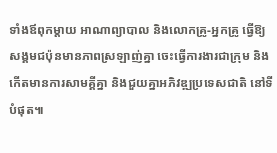ទាំងឪពុកម្តាយ អាណាព្យាបាល និងលោកគ្រូ-អ្នកគ្រូ ធ្វើឱ្យសង្គមជប៉ុនមានភាពស្រឡាញ់គ្នា ចេះធ្វើការងារជាក្រុម និងកើតមានការសាមគ្គីគ្នា និងជួយគ្នាអភិវឌ្ឍប្រទេសជាតិ នៅទីបំផុត៕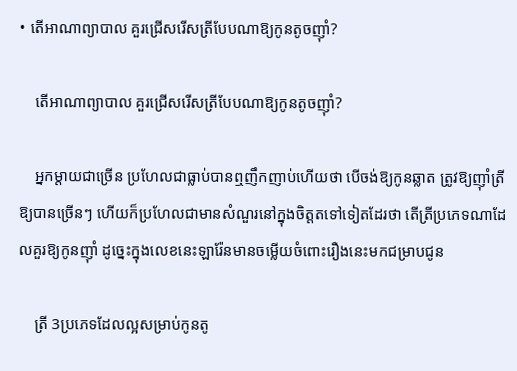• តើអាណាព្យាបាល គួរជ្រើសរើសត្រីបែបណាឱ្យកូនតូចញ៉ាំ?

    តើអាណាព្យាបាល គួរជ្រើសរើសត្រីបែបណាឱ្យកូនតូចញ៉ាំ?

    អ្នកម្តាយជាច្រើន ប្រហែលជាធ្លាប់បានឮញឹកញាប់ហើយថា បើចង់ឱ្យកូនឆ្លាត ត្រូវឱ្យញ៉ាំត្រីឱ្យបានច្រើនៗ ហើយក៏ប្រហែលជាមានសំណួរនៅក្នុងចិត្តតទៅទៀតដែរថា តើត្រីប្រភេទណាដែលគួរឱ្យកូនញ៉ាំ ដូច្នេះក្នុងលេខនេះឡារ៉ែនមានចម្លើយចំពោះរឿងនេះមកជម្រាបជូន

    ត្រី 3ប្រភេទដែលល្អសម្រាប់កូនតូ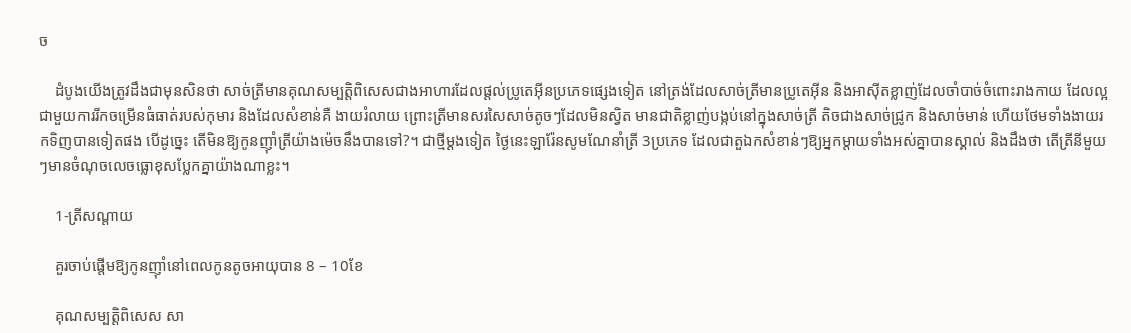ច

    ដំបូងយើងត្រូវដឹងជាមុនសិនថា សាច់ត្រីមានគុណសម្បត្តិពិសេសជាងអាហារដែលផ្តល់ប្រូតេអុីនប្រភេទផ្សេងទៀត នៅត្រង់ដែលសាច់ត្រីមានប្រូតេអុីន និងអាស៊ីតខ្លាញ់ដែលចាំបាច់ចំពោះរាងកាយ ដែលល្អជាមួយការរីកចម្រើនធំធាត់របស់កុមារ និងដែលសំខាន់គឺ ងាយរំលាយ ព្រោះត្រីមានសរសៃសាច់តូចៗដែលមិនស្វិត មានជាតិខ្លាញ់បង្កប់នៅក្នុងសាច់ត្រី តិចជាងសាច់ជ្រូក និងសាច់មាន់ ហើយថែមទាំងងាយរកទិញបានទៀតផង បើដូច្នេះ តើមិនឱ្យកូនញ៉ាំត្រីយ៉ាងម៉េចនឹងបានទៅ?។ ជាថ្មីម្ដងទៀត ថ្ងៃនេះឡារ៉ែនសូមណែនាំត្រី 3ប្រភេទ ដែលជាតួឯកសំខាន់ៗឱ្យអ្នកម្តាយទាំងអស់គ្នាបានស្គាល់ និងដឹងថា តើត្រីនីមួយៗមានចំណុចលេចធ្លោខុសប្លែកគ្នាយ៉ាងណាខ្លះ។

    1-ត្រីសណ្តាយ

    គួរចាប់ផ្តើមឱ្យកូនញ៉ាំនៅពេលកូនតូចអាយុបាន 8 – 10ខែ

    គុណសម្បត្តិពិសេស សា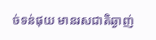ច់ទន់ផុយ មានរសជាតិឆ្ងាញ់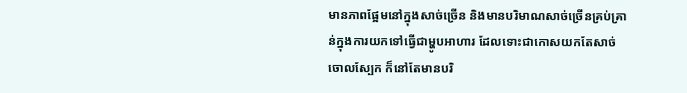មានភាពផ្អែមនៅក្នុងសាច់ច្រើន និងមានបរិមាណសាច់ច្រើនគ្រប់គ្រាន់ក្នុងការយកទៅធ្វើជាម្ហូបអាហារ ដែលទោះជាកោសយកតែសាច់ ចោលស្បែក ក៏នៅតែមានបរិ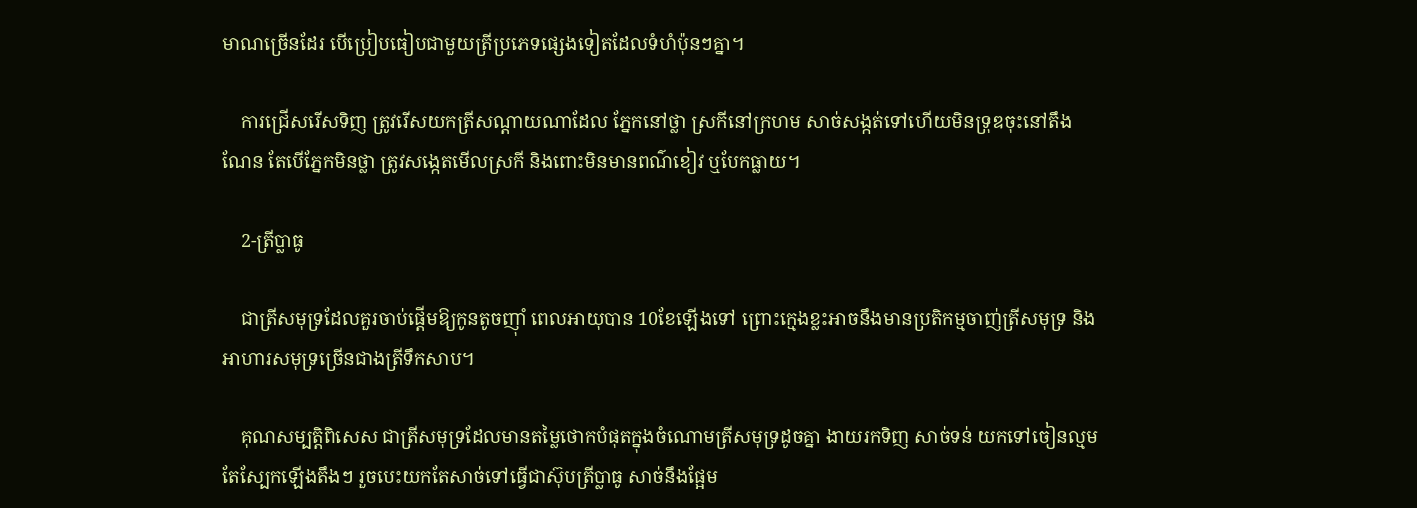មាណច្រើនដែរ បើប្រៀបធៀបជាមួយត្រីប្រភេទផ្សេងទៀតដែលទំហំប៉ុនៗគ្នា។

    ការជ្រើសរើសទិញ ត្រូវរើសយកត្រីសណ្តាយណាដែល ភ្នែកនៅថ្លា ស្រកីនៅក្រហម សាច់សង្កត់ទៅហើយមិនទ្រុឌចុះនៅតឹងណែន តែបើភ្នែកមិនថ្លា ត្រូវសង្កេតមើលស្រកី និងពោះមិនមានពណ៌ខៀវ ឬបែកធ្លាយ។

    2-ត្រីប្លាធូ

    ជាត្រីសមុទ្រដែលគួរចាប់ផ្តើមឱ្យកូនតូចញ៉ាំ ពេលអាយុបាន 10ខែឡើងទៅ ព្រោះក្មេងខ្លះអាចនឹងមានប្រតិកម្មចាញ់ត្រីសមុទ្រ និងអាហារសមុទ្រច្រើនជាងត្រីទឹកសាប។

    គុណសម្បត្តិពិសេស ជាត្រីសមុទ្រដែលមានតម្លៃថោកបំផុតក្នុងចំណោមត្រីសមុទ្រដូចគ្នា ងាយរកទិញ សាច់ទន់ យកទៅចៀនល្មមតែស្បែកឡើងតឹងៗ រួចបេះយកតែសាច់ទៅធ្វើជាស៊ុបត្រីប្លាធូ សាច់នឹងផ្អែម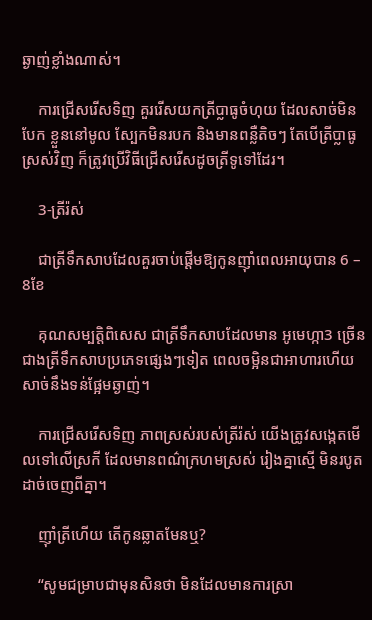ឆ្ងាញ់ខ្លាំងណាស់។

    ការជ្រើសរើសទិញ គួររើសយកត្រីប្លាធូចំហុយ ដែលសាច់មិនបែក ខ្លួននៅមូល ស្បែកមិនរបក និងមានពន្លឺតិចៗ តែបើត្រីប្លាធូស្រស់វិញ ក៏ត្រូវប្រើវិធីជ្រើសរើសដូចត្រីទូទៅដែរ។

    3-ត្រីរ៉ស់

    ជាត្រីទឹកសាបដែលគួរចាប់ផ្តើមឱ្យកូនញ៉ាំពេលអាយុបាន 6 – 8ខែ

    គុណសម្បត្តិពិសេស ជាត្រីទឹកសាបដែលមាន អូមេហ្កា3 ច្រើនជាងត្រីទឹកសាបប្រភេទផ្សេងៗទៀត ពេលចម្អិនជាអាហារហើយ សាច់នឹងទន់ផ្អែមឆ្ងាញ់។

    ការជ្រើសរើសទិញ ភាពស្រស់របស់ត្រីរ៉ស់ យើងត្រូវសង្កេតមើលទៅលើស្រកី ដែលមានពណ៌ក្រហមស្រស់ រៀងគ្នាស្មើ មិនរបូតដាច់ចេញពីគ្នា។

    ញ៉ាំត្រីហើយ តើកូនឆ្លាតមែនឬ?

    “សូមជម្រាបជាមុនសិនថា មិនដែលមានការស្រា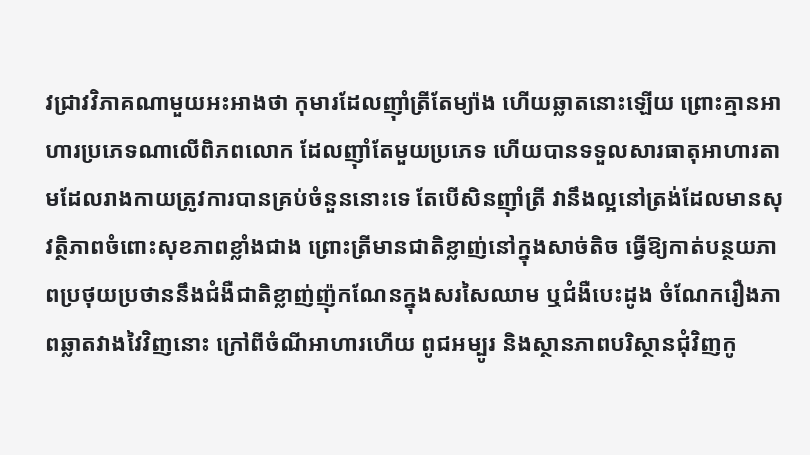វជ្រាវវិភាគណាមួយអះអាងថា កុមារដែលញ៉ាំត្រីតែម្យ៉ាង ហើយឆ្លាតនោះឡើយ ព្រោះគ្មានអាហារប្រភេទណាលើពិភពលោក ដែលញ៉ាំតែមួយប្រភេទ ហើយបានទទួលសារធាតុអាហារតាមដែលរាងកាយត្រូវការបានគ្រប់ចំនួននោះទេ តែបើសិនញ៉ាំត្រី វានឹងល្អនៅត្រង់ដែលមានសុវត្ថិភាពចំពោះសុខភាពខ្លាំងជាង ព្រោះត្រីមានជាតិខ្លាញ់នៅក្នុងសាច់តិច ធ្វើឱ្យកាត់បន្ថយភាពប្រថុយប្រថាននឹងជំងឺជាតិខ្លាញ់ញ៉ុកណែនក្នុងសរសៃឈាម ឬជំងឺបេះដូង ចំណែករឿងភាពឆ្លាតវាងវៃវិញនោះ ក្រៅពីចំណីអាហារហើយ ពូជអម្បូរ និងស្ថានភាពបរិស្ថានជុំវិញកូ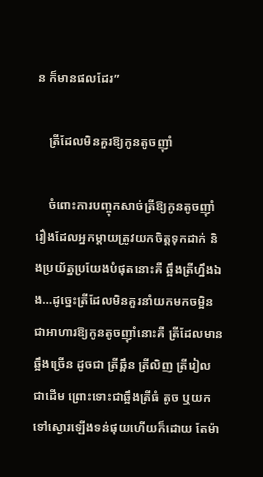ន ក៏មានផលដែរ”

    ត្រីដែលមិនគួរឱ្យកូនតូចញ៉ាំ

    ចំពោះការបញ្ចុកសាច់ត្រីឱ្យកូនតូចញ៉ាំ រឿងដែលអ្នកម្តាយត្រូវយកចិត្តទុកដាក់ និងប្រយ័ត្នប្រយែងបំផុតនោះគឺ ឆ្អឹងត្រីហ្នឹងឯង…ដូច្នេះត្រីដែលមិនគួរនាំយកមកចម្អិនជាអាហារឱ្យកូនតូចញ៉ាំនោះគឺ ត្រីដែលមានឆ្អឹងច្រើន ដូចជា ត្រីឆ្ពឹន ត្រីលិញ ត្រីរៀល ជាដើម ព្រោះទោះជាឆ្អឹងត្រីធំ តូច ឬយកទៅស្ងោរឡើងទន់ផុយហើយក៏ដោយ តែម៉ា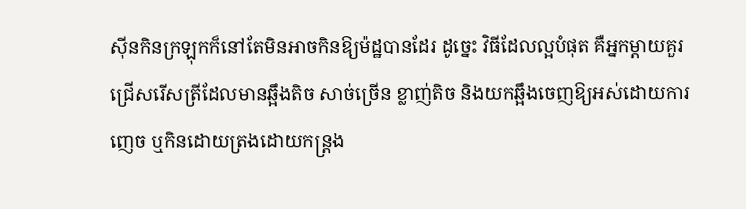ស៊ីនកិនក្រឡុកក៏នៅតែមិនអាចកិនឱ្យម៉ដ្ឋបានដែរ ដូច្នេះ វិធីដែលល្អបំផុត គឺអ្នកម្តាយគួរជ្រើសរើសត្រីដែលមានឆ្អឹងតិច សាច់ច្រើន ខ្លាញ់តិច និងយកឆ្អឹងចេញឱ្យអស់ដោយការញេច ឬកិនដោយត្រងដោយកន្រ្តង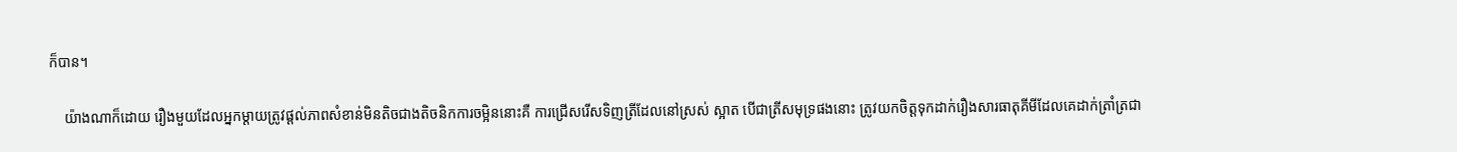ក៏បាន។

    យ៉ាងណាក៏ដោយ រឿងមួយដែលអ្នកម្តាយត្រូវផ្តល់ភាពសំខាន់មិនតិចជាងតិចនិកការចម្អិននោះគឺ ការជ្រើសរើសទិញត្រីដែលនៅស្រស់ ស្អាត បើជាត្រីសមុទ្រផងនោះ ត្រូវយកចិត្តទុកដាក់រឿងសារធាតុគីមីដែលគេដាក់ត្រាំត្រជា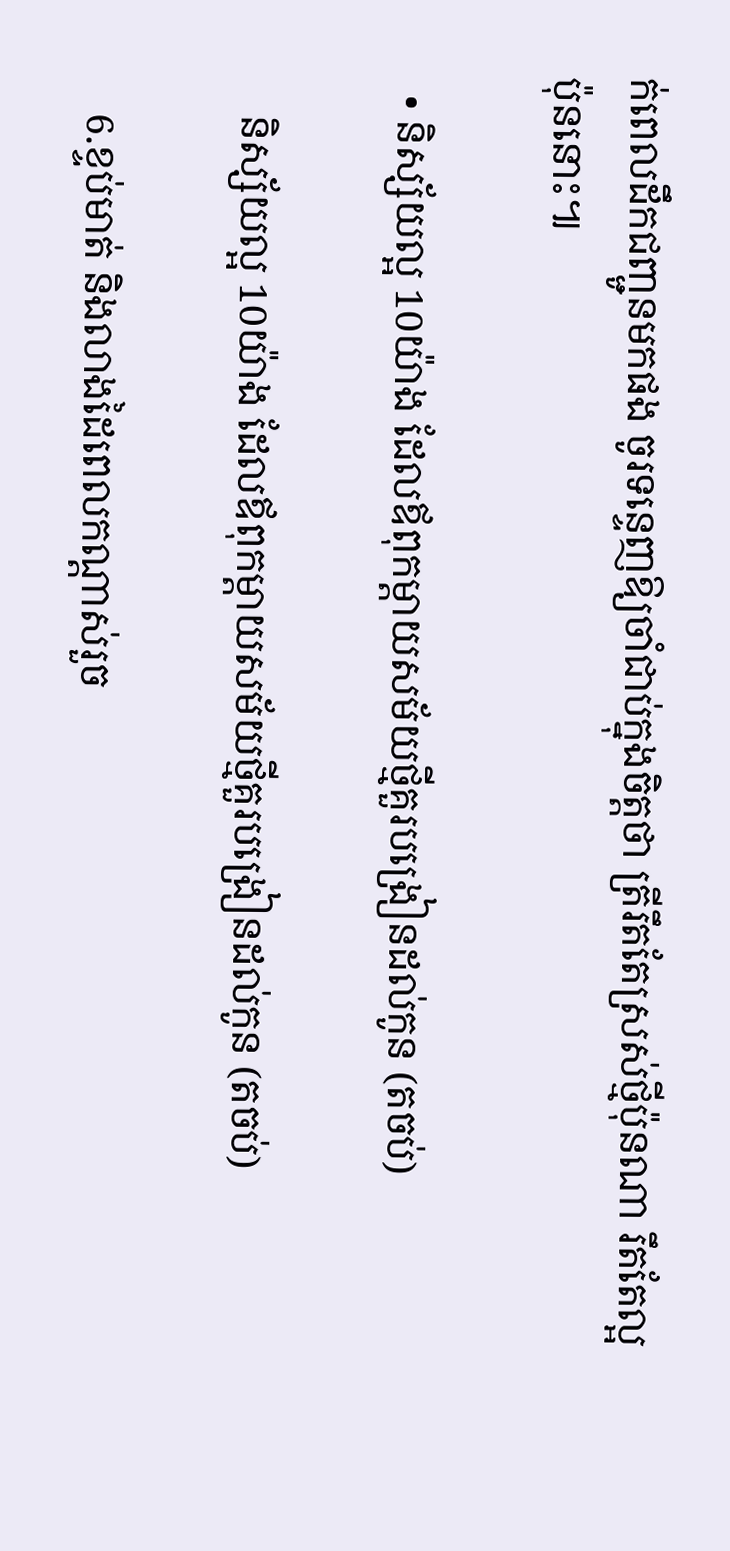ក់ពេលដឹកជញ្ជូនមកផង ចូរទន្ទេញឱ្យចាំជាប់ក្នុងចិត្តថា ត្រីរឹតតែស្រស់ថ្មីប៉ុនណា រឹតតែល្អប៉ុននោះ៕

  • និស្ស័យល្អ 10យ៉ាង ដែលឪពុកម្ដាយសម័យថ្មីគួរបង្រៀនដល់កូន (តចប់)

    និស្ស័យល្អ 10យ៉ាង ដែលឪពុកម្ដាយសម័យថ្មីគួរបង្រៀនដល់កូន (តចប់)

    6.ខ្ទប់មាត់ និងលាងដៃពេលកណ្តាស់រួច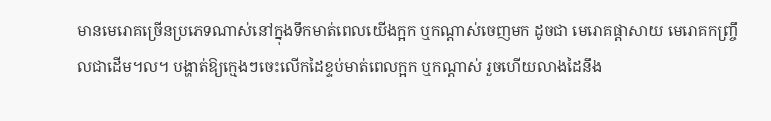មានមេរោគច្រើនប្រភេទណាស់នៅក្នុងទឹកមាត់ពេលយើងក្អក ឬកណ្តាស់ចេញមក ដូចជា មេរោគផ្តាសាយ មេរោគកញ្រ្ចឹលជាដើម។ល។ បង្ហាត់ឱ្យក្មេងៗចេះលើកដៃខ្ទប់មាត់ពេលក្អក ឬកណ្តាស់ រួចហើយលាងដៃនឹង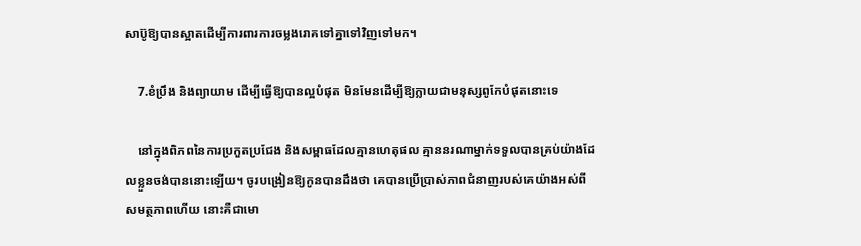សាប៊ូឱ្យបានស្អាតដើម្បីការពារការចម្លងរោគទៅគ្នាទៅវិញទៅមក។

    7.ខំប្រឹង និងព្យាយាម ដើម្បីធ្វើឱ្យបានល្អបំផុត មិនមែនដើម្បីឱ្យក្លាយជាមនុស្សពូកែបំផុតនោះទេ

    នៅក្នុងពិភពនៃការប្រកួតប្រជែង និងសម្ពាធដែលគ្មានហេតុផល គ្មាននរណាម្នាក់ទទួលបានគ្រប់យ៉ាងដែលខ្លួនចង់បាននោះឡើយ។ ចូរបង្រៀនឱ្យកូនបានដឹងថា គេបានប្រើប្រាស់ភាពជំនាញរបស់គេយ៉ាងអស់ពីសមត្ថភាពហើយ នោះគឺជាមោ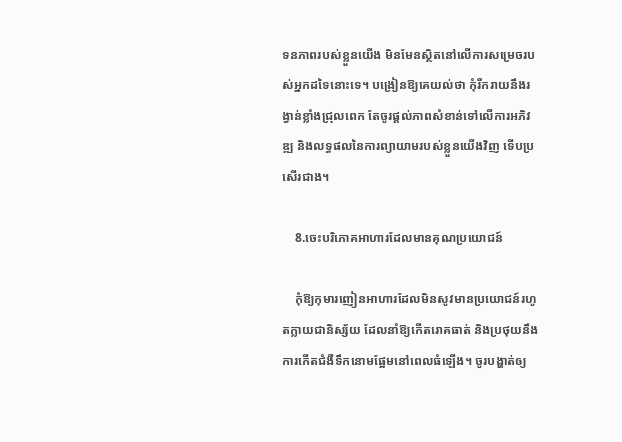ទនភាពរបស់ខ្លួនយើង មិនមែនស្ថិតនៅលើការសម្រេចរបស់អ្នកដទៃនោះទេ។ បង្រៀនឱ្យគេយល់ថា កុំរីករាយនឹងរង្វាន់ខ្លាំងជ្រុលពេក តែចូរផ្តល់ភាពសំខាន់ទៅលើការអភិវឌ្ឍ និងលទ្ធផលនៃការព្យាយាមរបស់ខ្លួនយើងវិញ ទើបប្រសើរជាង។

    8.ចេះបរិភោគអាហារដែលមានគុណប្រយោជន៍

    កុំឱ្យកុមារញៀនអាហារដែលមិនសូវមានប្រយោជន៍រហូតក្លាយជានិស្ស័យ ដែលនាំឱ្យកើតរោគធាត់ និងប្រថុយនឹងការកើតជំងឺទឹកនោមផ្អែមនៅពេលធំឡើង។ ចូរបង្ហាត់ឲ្យ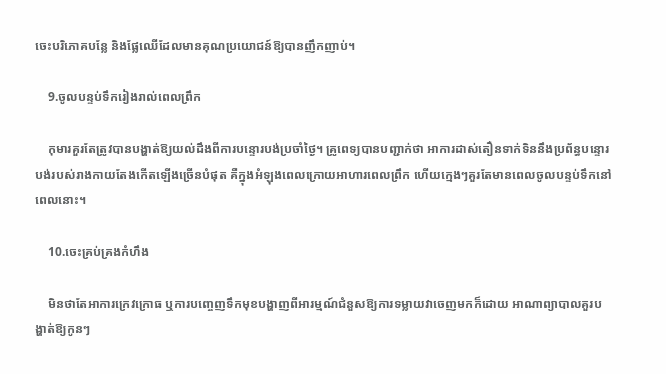ចេះបរិភោគបន្លែ និងផ្លែឈើដែលមានគុណប្រយោជន៍ឱ្យបានញឹកញាប់។

    9.ចូលបន្ទប់ទឹករៀងរាល់ពេលព្រឹក

    កុមារគួរតែត្រូវបានបង្ហាត់ឱ្យយល់ដឹងពីការបន្ទោរបង់ប្រចាំថ្ងៃ។ គ្រូពេទ្យបានបញ្ជាក់ថា អាការដាស់តឿនទាក់ទិននឹងប្រព័ន្ធបន្ទោរបង់របស់រាងកាយតែងកើតឡើងច្រើនបំផុត គឺក្នុងអំឡុងពេលក្រោយអាហារពេលព្រឹក ហើយក្មេងៗគួរតែមានពេលចូលបន្ទប់ទឹកនៅពេលនោះ។

    10.ចេះគ្រប់គ្រងកំហឹង

    មិនថាតែអាការក្រេវក្រោធ ឬការបញ្ចេញទឹកមុខបង្ហាញពីអារម្មណ៍ជំនួសឱ្យការទម្លាយវាចេញមកក៏ដោយ អាណាព្យាបាលគួរបង្ហាត់ឱ្យកូនៗ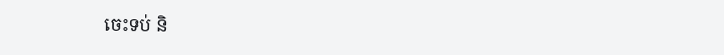ចេះទប់ និ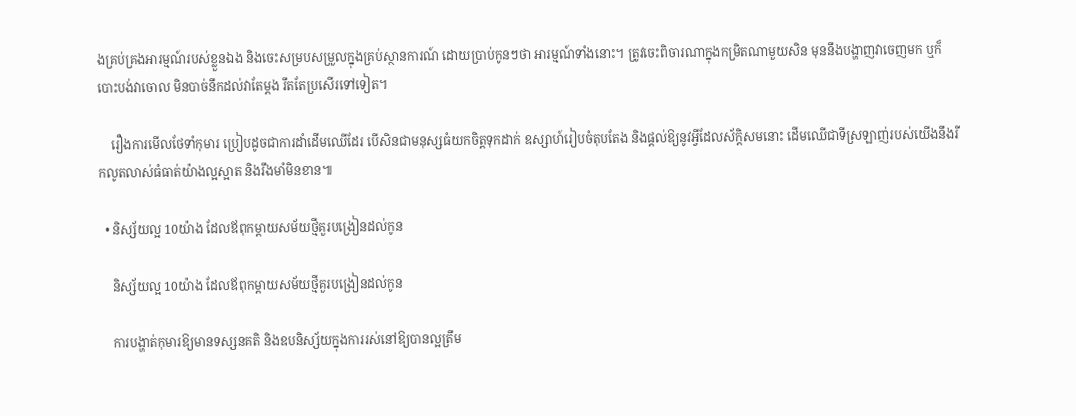ងគ្រប់គ្រងអារម្មណ៍របស់ខ្លួនឯង និងចេះសម្របសម្រួលក្នុងគ្រប់ស្ថានការណ៍ ដោយប្រាប់កូនៗថា អារម្មណ៍ទាំងនោះ។ ត្រូវចេះពិចារណាក្នុងកម្រិតណាមួយសិន មុននឹងបង្ហាញវាចេញមក ឬក៏បោះបង់វាចោល មិនបាច់នឹកដល់វាតែម្តង រឹតតែប្រសើរទៅទៀត។

    រឿងការមើលថែទាំកុមារ ប្រៀបដូចជាការដាំដើមឈើដែរ បើសិនជាមនុស្សធំយកចិត្តទុកដាក់ ឧស្សាហ៍រៀបចំតុបតែង និងផ្តល់ឱ្យនូវអ្វីដែលស័ក្តិសមនោះ ដើមឈើជាទីស្រឡាញ់របស់យើងនឹងរីកលូតលាស់ធំធាត់យ៉ាងល្អស្អាត និងរឹងមាំមិនខាន៕

  • និស្ស័យល្អ 10យ៉ាង ដែលឪពុកម្ដាយសម័យថ្មីគួរបង្រៀនដល់កូន

    និស្ស័យល្អ 10យ៉ាង ដែលឪពុកម្ដាយសម័យថ្មីគួរបង្រៀនដល់កូន

    ការបង្ហាត់កុមារឱ្យមានទស្សនគតិ និងឧបនិស្ស័យក្នុងការរស់នៅឱ្យបានល្អត្រឹម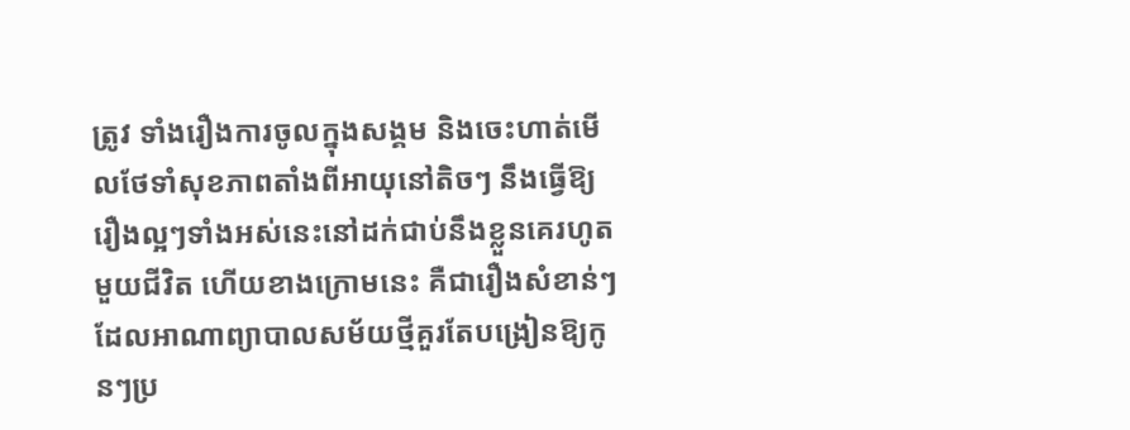ត្រូវ ទាំងរឿងការចូលក្នុងសង្គម និងចេះហាត់មើលថែទាំសុខភាពតាំងពីអាយុនៅតិចៗ នឹងធ្វើឱ្យរឿងល្អៗទាំងអស់នេះនៅដក់ជាប់នឹងខ្លួនគេរហូតមួយជីវិត ហើយខាងក្រោមនេះ គឺជារឿងសំខាន់ៗដែលអាណាព្យាបាលសម័យថ្មីគួរតែបង្រៀនឱ្យកូនៗប្រ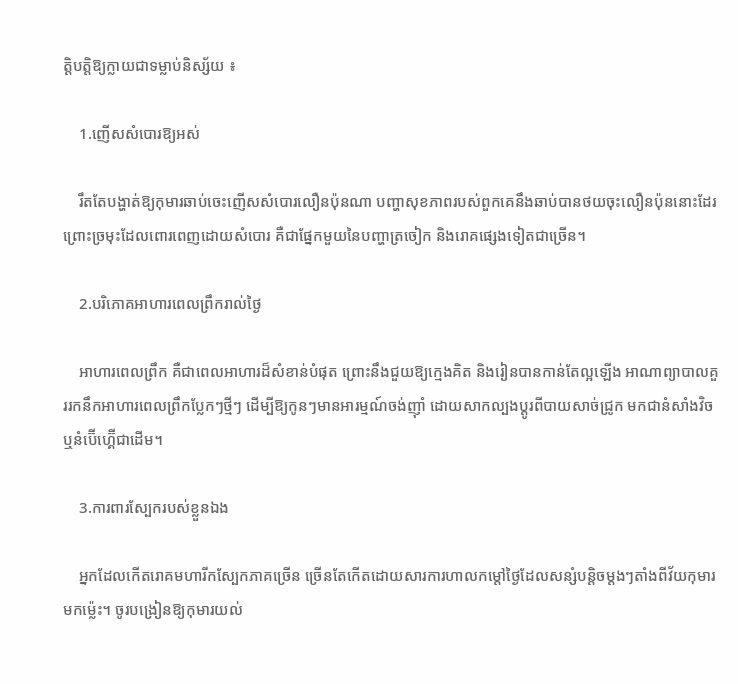ត្តិបត្តិឱ្យក្លាយជាទម្លាប់និស្ស័យ ៖

    1.ញើសសំបោរឱ្យអស់

    រឹតតែបង្ហាត់ឱ្យកុមារឆាប់ចេះញើសសំបោរលឿនប៉ុនណា បញ្ហាសុខភាពរបស់ពួកគេនឹងឆាប់បានថយចុះលឿនប៉ុននោះដែរ ព្រោះច្រមុះដែលពោរពេញដោយសំបោរ គឺជាផ្នែកមួយនៃបញ្ហាត្រចៀក និងរោគផ្សេងទៀតជាច្រើន។

    2.បរិភោគអាហារពេលព្រឹករាល់ថ្ងៃ

    អាហារពេលព្រឹក គឺជាពេលអាហារដ៏សំខាន់បំផុត ព្រោះនឹងជួយឱ្យក្មេងគិត និងរៀនបានកាន់តែល្អឡើង អាណាព្យាបាលគួររកនឹកអាហារពេលព្រឹកប្លែកៗថ្មីៗ ដើម្បីឱ្យកូនៗមានអារម្មណ៍ចង់ញ៉ាំ ដោយសាកល្បងប្តូរពីបាយសាច់ជ្រូក មកជានំសាំងវិច ឬនំប៊ើហ្គ៊ើជាដើម។

    3.ការពារស្បែករបស់ខ្លួនឯង

    អ្នកដែលកើតរោគមហារីកស្បែកភាគច្រើន ច្រើនតែកើតដោយសារការហាលកម្ដៅថ្ងៃដែលសន្សំបន្តិចម្តងៗតាំងពីវ័យកុមារមកម្ល៉េះ។ ចូរបង្រៀនឱ្យកុមារយល់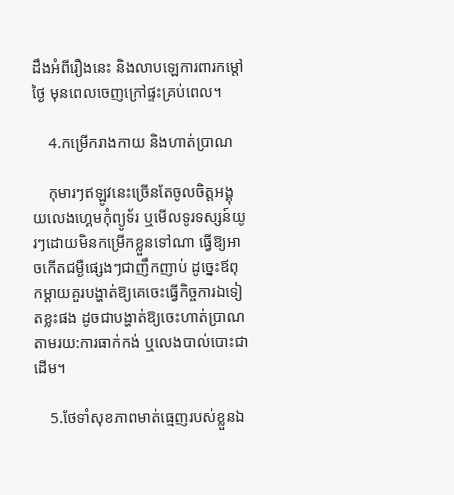ដឹងអំពីរឿងនេះ និងលាបឡេការពារកម្ដៅថ្ងៃ មុនពេលចេញក្រៅផ្ទះគ្រប់ពេល។

    4.កម្រើករាងកាយ និងហាត់ប្រាណ

    កុមារៗឥឡូវនេះច្រើនតែចូលចិត្តអង្គុយលេងហ្គេមកុំព្យូទ័រ ឬមើលទូរទស្សន៍យូរៗដោយមិនកម្រើកខ្លួនទៅណា ធ្វើឱ្យអាចកើតជម្ងឺផ្សេងៗជាញឹកញាប់ ដូច្នេះឪពុកម្ដាយគួរបង្ហាត់ឱ្យគេចេះធ្វើកិច្ចការឯទៀតខ្លះផង ដូចជាបង្ហាត់ឱ្យចេះហាត់ប្រាណតាមរយ:ការធាក់កង់ ឬលេងបាល់បោះជាដើម។

    5.ថែទាំសុខភាពមាត់ធ្មេញរបស់ខ្លួនឯ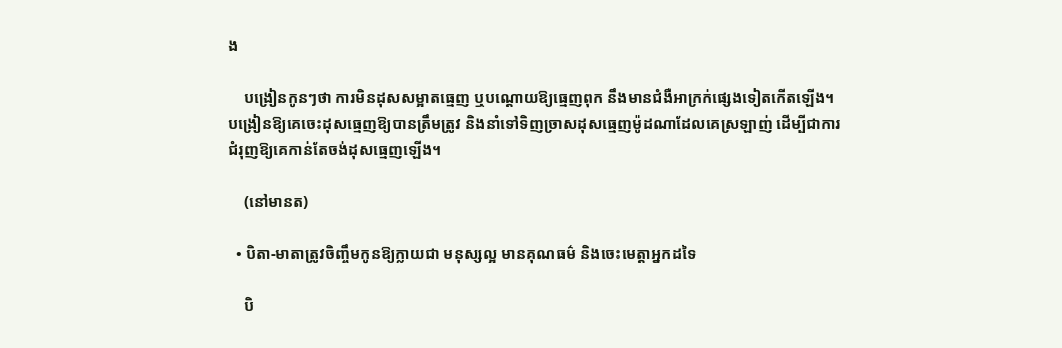ង

    បង្រៀនកូនៗថា ការមិនដុសសម្អាតធ្មេញ ឬបណ្តោយឱ្យធ្មេញពុក នឹងមានជំងឺអាក្រក់ផ្សេងទៀតកើតឡើង។ បង្រៀនឱ្យគេចេះដុសធ្មេញឱ្យបានត្រឹមត្រូវ និងនាំទៅទិញច្រាសដុសធ្មេញម៉ូដណាដែលគេស្រឡាញ់ ដើម្បីជាការជំរុញឱ្យគេកាន់តែចង់ដុសធ្មេញឡើង។

    (នៅមានត)

  • បិតា-មាតាត្រូវចិញ្ចឹមកូនឱ្យក្លាយជា មនុស្សល្អ មានគុណធម៌ និងចេះមេត្តាអ្នកដទៃ

    បិ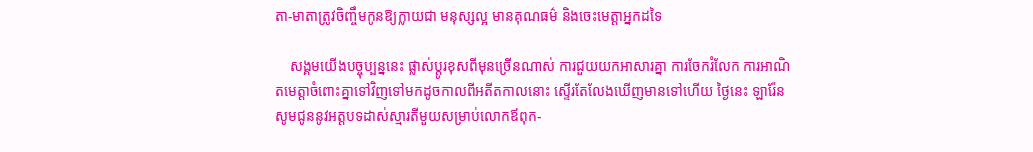តា-មាតាត្រូវចិញ្ចឹមកូនឱ្យក្លាយជា មនុស្សល្អ មានគុណធម៌ និងចេះមេត្តាអ្នកដទៃ

    សង្គមយើងបច្ចុប្បន្ននេះ ផ្លាស់ប្តូរខុសពីមុនច្រើនណាស់ ការជួយយកអាសារគ្នា ការចែករំលែក ការអាណិតមេត្តាចំពោះគ្នាទៅវិញទៅមកដូចកាលពីអតីតកាលនោះ ស្ទើរតែលែងឃើញមានទៅហើយ ថ្ងៃនេះ ឡារ៉ែន សូមជូននូវអត្តបទដាស់ស្មារតីមួយសម្រាប់លោកឪពុក-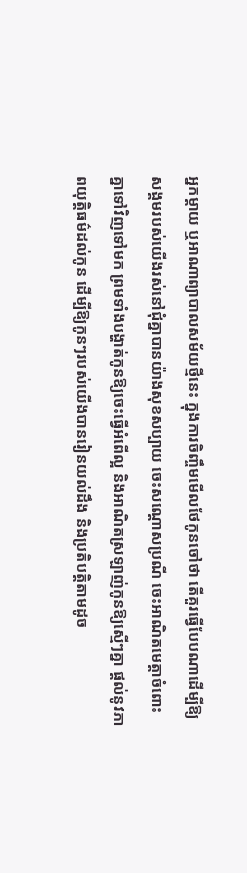អ្នកម្តាយ ឬអាណាព្យាបាលសម័យថ្មីនេះ ក្នុងការចិញ្ចឹមមើលថែកូនចៅថា តើគួរធ្វើបែបណាដើម្បីឱ្យសង្គមរបស់យើងរស់នៅជុំគ្នាបានយ៉ាងសុខសប្បាយ ចេះសណ្តោសប្រណី ចេះអាណិតមេត្តាចំពោះគ្នាទៅវិញទៅមក ព្រមទាំងបង្ហាត់កូនឱ្យចេះធ្វើអំពើល្អ និងអាណិតស្រឡាញ់កូនឱ្យស្មើៗគ្នា ផ្តល់នូវភាពយុត្តិធម៌ដល់កូន ដើម្បីឱ្យកូនៗរបស់យើងបានរៀនយល់ដឹង និងប្រតិបត្តិតាមដូច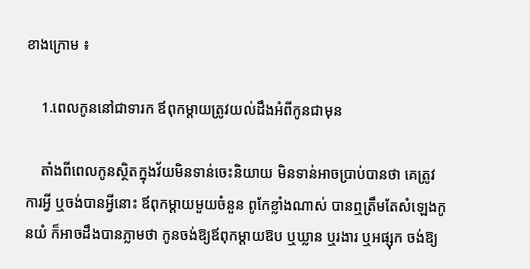ខាងក្រោម ៖

    1.ពេលកូននៅជាទារក ឪពុកម្តាយត្រូវយល់ដឹងអំពីកូនជាមុន

    តាំងពីពេលកូនស្ថិតក្នុងវ័យមិនទាន់ចេះនិយាយ មិនទាន់អាចប្រាប់បានថា គេត្រូវការអ្វី ឬចង់បានអ្វីនោះ ឪពុកម្តាយមួយចំនួន ពូកែខ្លាំងណាស់ បានឮត្រឹមតែសំឡេងកូនយំ ក៏អាចដឹងបានភ្លាមថា កូនចង់ឱ្យឪពុកម្តាយឱប ឬឃ្លាន ឬរងារ ឬអផ្សុក ចង់ឱ្យ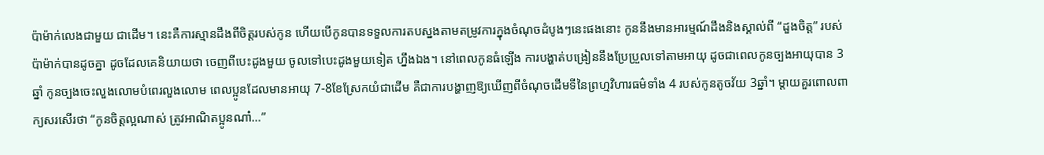ប៉ាម៉ាក់លេងជាមួយ ជាដើម។ នេះគឺការស្មានដឹងពីចិត្តរបស់កូន ហើយបើកូនបានទទួលការតបស្នងតាមតម្រូវការក្នុងចំណុចដំបូងៗនេះផងនោះ កូននឹងមានអារម្មណ៍ដឹងនិងស្គាល់ពី “ដួងចិត្ត” របស់ប៉ាម៉ាក់បានដូចគ្នា ដូចដែលគេនិយាយថា ចេញពីបេះដូងមួយ ចូលទៅបេះដូងមួយទៀត ហ្នឹងឯង។ នៅពេលកូនធំឡើង ការបង្ហាត់បង្រៀននឹងប្រែប្រួលទៅតាមអាយុ ដូចជាពេលកូនច្បងអាយុបាន 3ឆ្នាំ កូនច្បងចេះលួងលោមបំពេរលួងលោម ពេលប្អូនដែលមានអាយុ 7-8ខែស្រែកយំជាដើម គឺជាការបង្ហាញឱ្យឃើញពីចំណុចដើមទីនៃព្រហ្មវិហារធម៌ទាំង 4 របស់កូនតូចវ័យ 3ឆ្នាំ។ ម្តាយគួរពោលពាក្យសរសើរថា “កូនចិត្តល្អណាស់ ត្រូវអាណិតប្អូនណា៎…”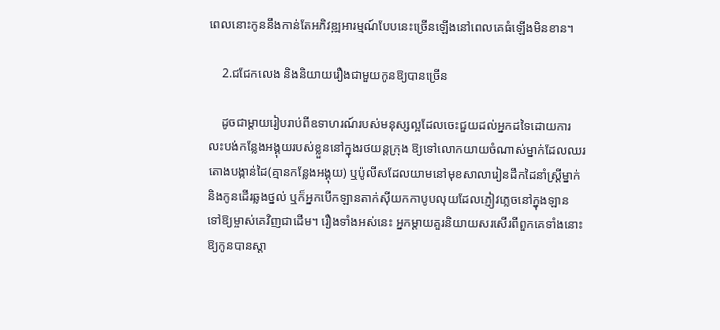ពេលនោះកូននឹងកាន់តែអភិវឌ្ឍអារម្មណ៍បែបនេះច្រើនឡើងនៅពេលគេធំឡើងមិនខាន។

    2.ជជែកលេង និងនិយាយរឿងជាមួយកូនឱ្យបានច្រើន

    ដូចជាម្តាយរៀបរាប់ពីឧទាហរណ៍របស់មនុស្សល្អដែលចេះជួយដល់អ្នកដទៃដោយការលះបង់កន្លែងអង្គុយរបស់ខ្លួននៅក្នុងរថយន្តក្រុង ឱ្យទៅលោកយាយចំណាស់ម្នាក់ដែលឈរតោងបង្កាន់ដៃ(គ្មានកន្លែងអង្គុយ) ឬប៉ូលីសដែលយាមនៅមុខសាលារៀនដឹកដៃនាំស្រ្តីម្នាក់ និងកូនដើរឆ្លងថ្នល់ ឬក៏អ្នកបើកឡានតាក់ស៊ីយកកាបូបលុយដែលភ្ញៀវភ្លេចនៅក្នុងឡាន ទៅឱ្យម្ចាស់គេវិញជាដើម។ រឿងទាំងអស់នេះ អ្នកម្តាយគួរនិយាយសរសើរពីពួកគេទាំងនោះឱ្យកូនបានស្តា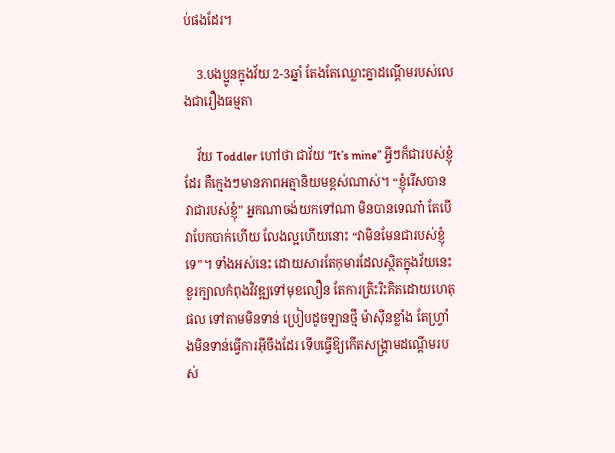ប់ផងដែរ។

    3.បងប្អូនក្នុងវ័យ 2-3ឆ្នាំ តែងតែឈ្លោះគ្នាដណ្តើមរបស់លេងជារឿងធម្មតា

    វ័យ Toddler ហៅថា ជាវ័យ “It’s mine” អ្វីៗក៏ជារបស់ខ្ញុំដែរ គឺក្មេងៗមានភាពអត្មានិយមខ្ពស់ណាស់។ “ខ្ញុំរើសបាន វាជារបស់ខ្ញុំ” អ្នកណាចង់យកទៅណា មិនបានទេណា៎ តែបើវាបែកបាក់ហើយ លែងល្អហើយនោះ “វាមិនមែនជារបស់ខ្ញុំទេ”។ ទាំងអស់នេះ ដោយសារតែកុមារដែលស្ថិតក្នុងវ័យនេះ ខួរក្បាលកំពុងវិវឌ្ឍទៅមុខលឿន តែការត្រិះរិះគិតដោយហេតុផល ទៅតាមមិនទាន់ ប្រៀបដូចឡានថ្មី ម៉ាស៊ីនខ្លាំង តែហ្រ្វាំងមិនទាន់ធ្វើការអុីចឹងដែរ ទើបធ្វើឱ្យកើតសង្គ្រាមដណ្តើមរបស់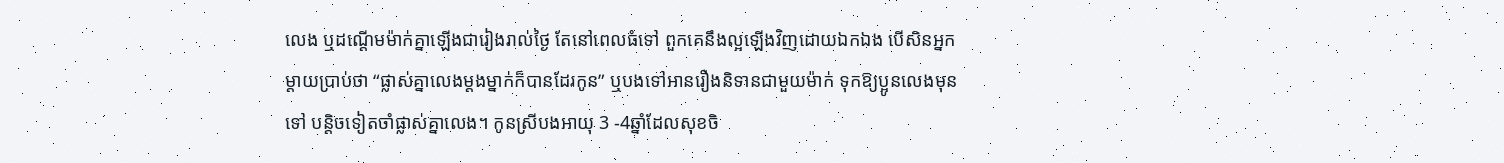លេង ឬដណ្តើមម៉ាក់គ្នាឡើងជារៀងរាល់ថ្ងៃ តែនៅពេលធំទៅ ពួកគេនឹងល្អឡើងវិញដោយឯកឯង បើសិនអ្នកម្តាយប្រាប់ថា “ផ្លាស់គ្នាលេងម្តងម្នាក់ក៏បានដែរកូន” ឬបងទៅអានរឿងនិទានជាមួយម៉ាក់ ទុកឱ្យប្អូនលេងមុនទៅ បន្តិចទៀតចាំផ្លាស់គ្នាលេង។ កូនស្រីបងអាយុ 3 -4ឆ្នាំដែលសុខចិ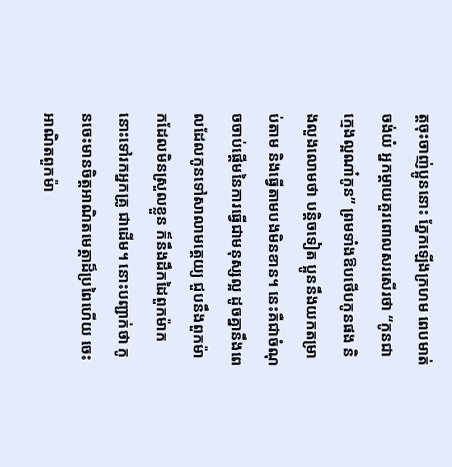ត្តចុះចាញ់ប្អូននោះ ភ្នែកឡើងក្រហម ពេបមាត់ចង់យំ អ្នកម្តាយគួរពោលសរសើរថា “កូនជាក្មេងល្អណា៎កូន” ព្រមទាំងឱបថើបកូនផង និងលួងលោមថា បន្តិចទៀត ប្អូននឹងយកតម្រាប់តាម និងធ្វើតាមបងមិនខាន។ នេះគឺជាចំណុចចាប់ផ្តើមនៃការធ្វើជាមនុស្សល្អ ដូចគ្នានឹងពេលដែលកូនទៅសាលាមត្តេយ្យ ជួបនឹងពួកម៉ាកដែលមិនស្រួលខ្លួន ក៏នឹងដឹកដៃពួកម៉ាកនោះទៅរកអ្នកគ្រូ ជាដើម។ នោះបញ្ជាក់ថា កូនចេះមានចិត្តអាណិតមេត្តាដ៏ប្រពៃហើយ ចេះអាណិតពួកម៉ា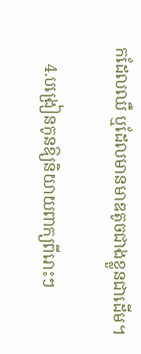កដែលឈឺ ឬដែលមានមាឌតូចជាងខ្លួនជាដើម។

    4.បង្រៀនកូនឱ្យនិយាយពាក្យពីរោះៗ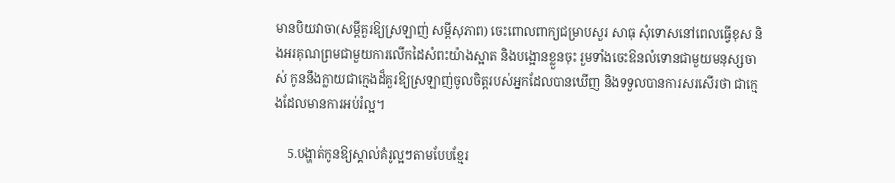មានបិយវាចា(សម្តីគួរឱ្យស្រឡាញ់ សម្តីសុភាព) ចេះពោលពាក្យជម្រាបសួរ សាធុ សុំទោសនៅពេលធ្វើខុស និងអរគុណព្រមជាមួយការលើកដៃសំពះយ៉ាងស្អាត និងបង្អោនខ្លួនចុះ រួមទាំងចេះឱនលំទោនជាមួយមនុស្សចាស់ កូននឹងក្លាយជាក្មេងដ៏គួរឱ្យស្រឡាញ់ចូលចិត្តរបស់អ្នកដែលបានឃើញ និងទទួលបានការសរសើរថា ជាក្មេងដែលមានការអប់រំល្អ។

    5.បង្ហាត់កូនឱ្យស្គាល់គំរូល្អៗតាមបែបខ្មែរ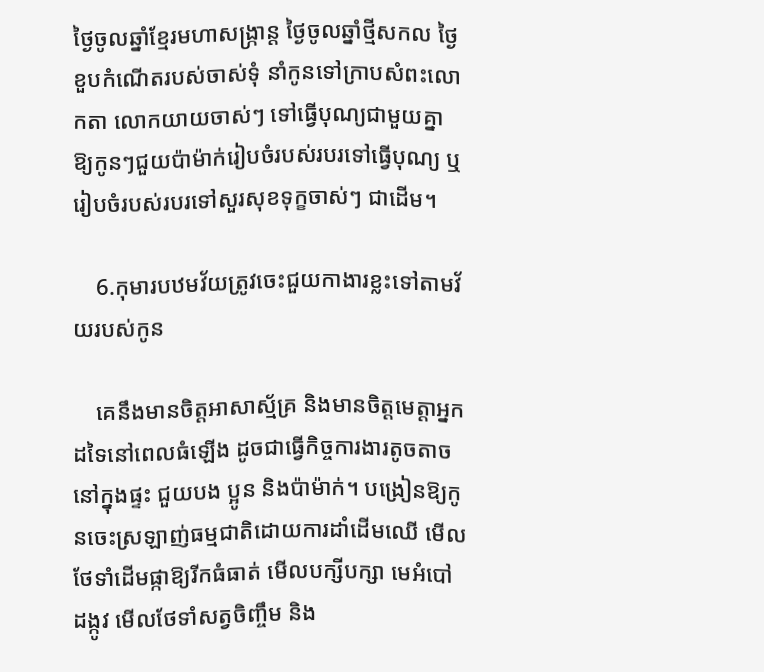ថ្ងៃចូលឆ្នាំខ្មែរមហាសង្រ្កាន្ត ថ្ងៃចូលឆ្នាំថ្មីសកល ថ្ងៃខួបកំណើតរបស់ចាស់ទុំ នាំកូនទៅក្រាបសំពះលោកតា លោកយាយចាស់ៗ ទៅធ្វើបុណ្យជាមួយគ្នា ឱ្យកូនៗជួយប៉ាម៉ាក់រៀបចំរបស់របរទៅធ្វើបុណ្យ ឬរៀបចំរបស់របរទៅសួរសុខទុក្ខចាស់ៗ ជាដើម។

    6.កុមារបឋមវ័យត្រូវចេះជួយកាងារខ្លះទៅតាមវ័យរបស់កូន

    គេនឹងមានចិត្តអាសាស្ម័គ្រ និងមានចិត្តមេត្តាអ្នកដទៃនៅពេលធំឡើង ដូចជាធ្វើកិច្ចការងារតូចតាចនៅក្នុងផ្ទះ ជួយបង ប្អូន និងប៉ាម៉ាក់។ បង្រៀនឱ្យកូនចេះស្រឡាញ់ធម្មជាតិដោយការដាំដើមឈើ មើលថែទាំដើមផ្កាឱ្យរីកធំធាត់ មើលបក្សីបក្សា មេអំបៅ ដង្កូវ មើលថែទាំសត្វចិញ្ចឹម និង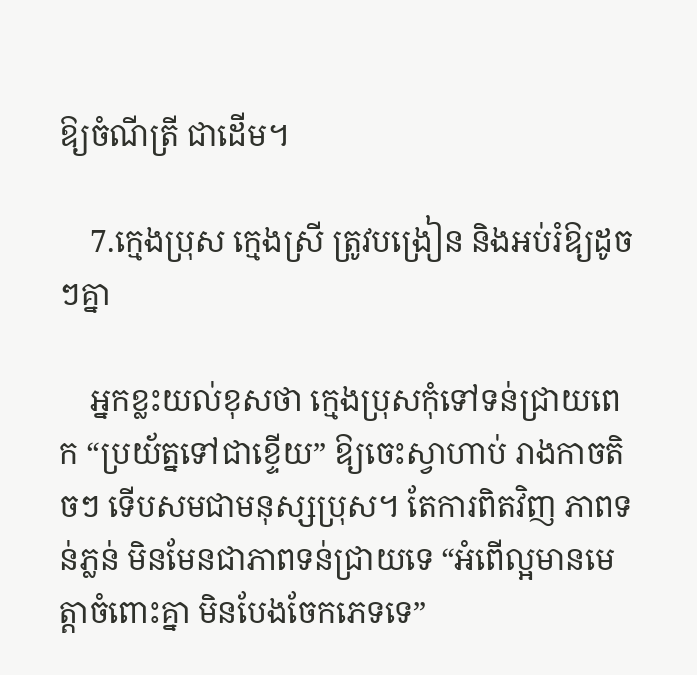ឱ្យចំណីត្រី ជាដើម។

    7.ក្មេងប្រុស ក្មេងស្រី ត្រូវបង្រៀន និងអប់រំឱ្យដូចៗគ្នា

    អ្នកខ្លះយល់ខុសថា ក្មេងប្រុសកុំទៅទន់ជ្រាយពេក “ប្រយ័ត្នទៅជាខ្ទើយ” ឱ្យចេះស្វាហាប់ រាងកាចតិចៗ ទើបសមជាមនុស្សប្រុស។ តែការពិតវិញ ភាពទន់ភ្លន់ មិនមែនជាភាពទន់ជ្រាយទេ “អំពើល្អមានមេត្តាចំពោះគ្នា មិនបែងចែកភេទទេ”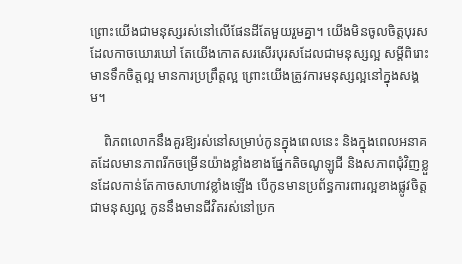ព្រោះយើងជាមនុស្សរស់នៅលើផែនដីតែមួយរួមគ្នា។ យើងមិនចូលចិត្តបុរសដែលកាចឃោរឃៅ តែយើងកោតសរសើរបុរសដែលជាមនុស្សល្អ សម្តីពិរោះ មានទឹកចិត្តល្អ មានការប្រព្រឹត្តល្អ ព្រោះយើងត្រូវការមនុស្សល្អនៅក្នុងសង្គម។

    ពិភពលោកនឹងគួរឱ្យរស់នៅសម្រាប់កូនក្នុងពេលនេះ និងក្នុងពេលអនាគតដែលមានភាពរីកចម្រើនយ៉ាងខ្លាំងខាងផ្នែកតិចណូឡូជី និងសភាពជុំវិញខ្លួនដែលកាន់តែកាចសាហាវខ្លាំងឡើង បើកូនមានប្រព័ន្ធការពារល្អខាងផ្លូវចិត្ត ជាមនុស្សល្អ កូននឹងមានជីវិតរស់នៅប្រក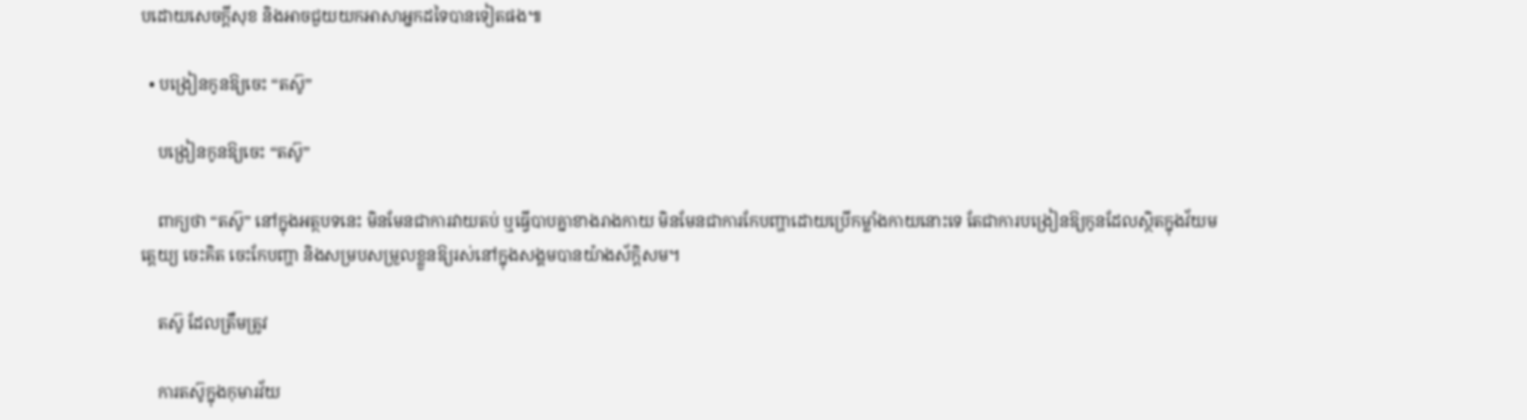បដោយសេចក្តីសុខ និងអាចជួយយកអាសាអ្នកដទៃបានទៀតផង៕

  • បង្រៀនកូនឱ្យចេះ “តស៊ូ”

    បង្រៀនកូនឱ្យចេះ “តស៊ូ”

    ពាក្យថា “តស៊ូ” នៅក្នុងអត្ថបទនេះ មិនមែនជាការវាយតប់ ឬធ្វើបាបគ្នាខាងរាងកាយ មិនមែនជាការកែបញ្ហាដោយប្រើកម្លាំងកាយនោះទេ តែជាការបង្រៀនឱ្យកូនដែលស្ថិតក្នុងវ័យមតេ្តយ្យ ចេះគិត ចេះកែបញ្ហា និងសម្របសម្រួលខ្លួនឱ្យរស់នៅក្នុងសង្គមបានយ៉ាងស័ក្តិសម។

    តស៊ូ ដែលត្រឹមត្រូវ

    ការតស៊ូក្នុងកុមារវ័យ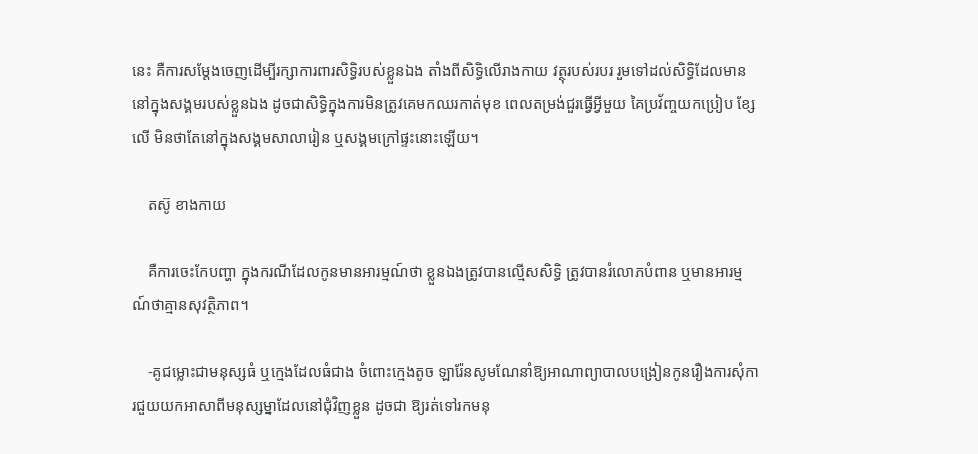នេះ គឺការសម្តែងចេញដើម្បីរក្សាការពារសិទ្ធិរបស់ខ្លួនឯង តាំងពីសិទ្ធិលើរាងកាយ វត្ថុរបស់របរ រួមទៅដល់សិទ្ធិដែលមាននៅក្នុងសង្គមរបស់ខ្លួនឯង ដូចជាសិទ្ធិក្នុងការមិនត្រូវគេមកឈរកាត់មុខ ពេលតម្រង់ជួរធ្វើអ្វីមួយ គៃប្រវ័ញ្ចយកប្រៀប ខ្សែលើ មិនថាតែនៅក្នុងសង្គមសាលារៀន ឬសង្គមក្រៅផ្ទះនោះឡើយ។

    តស៊ូ ខាងកាយ

    គឺការចេះកែបញ្ហា ក្នុងករណីដែលកូនមានអារម្មណ៍ថា ខ្លួនឯងត្រូវបានល្មើសសិទ្ធិ ត្រូវបានរំលោភបំពាន ឬមានអារម្មណ៍ថាគ្មានសុវត្ថិភាព។

    -គូជម្លោះជាមនុស្សធំ ឬក្មេងដែលធំជាង ចំពោះក្មេងតូច ឡារ៉ែនសូមណែនាំឱ្យអាណាព្យាបាលបង្រៀនកូនរឿងការសុំការជួយយកអាសាពីមនុស្សម្នាដែលនៅជុំវិញខ្លួន ដូចជា ឱ្យរត់ទៅរកមនុ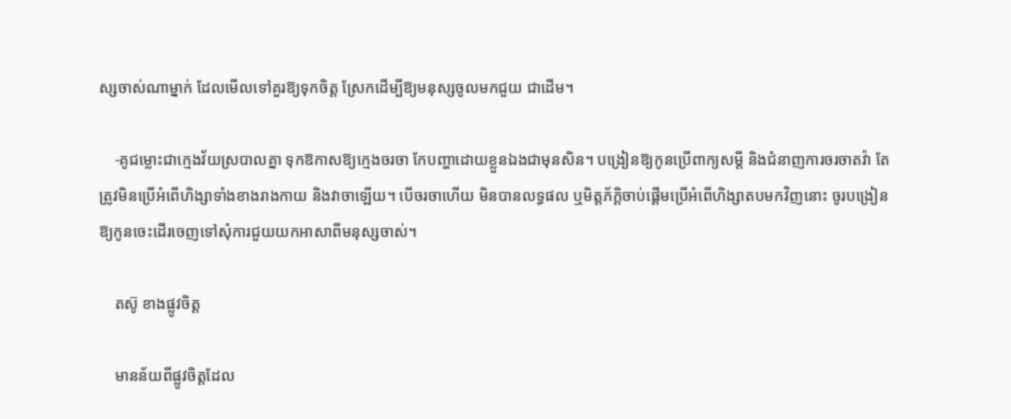ស្សចាស់ណាម្នាក់ ដែលមើលទៅគួរឱ្យទុកចិត្ត ស្រែកដើម្បីឱ្យមនុស្សចូលមកជួយ ជាដើម។

    -គូជម្លោះជាក្មេងវ័យស្របាលគ្នា ទុកឱកាសឱ្យក្មេងចរចា កែបញ្ហាដោយខ្លួនឯងជាមុនសិន។ បង្រៀនឱ្យកូនប្រើពាក្យសម្តី និងជំនាញការចរចាតវ៉ា តែត្រូវមិនប្រើអំពើហិង្សាទាំងខាងរាងកាយ និងវាចាឡើយ។ បើចរចាហើយ មិនបានលទ្ធផល ឬមិត្តភ័ក្តិចាប់ផ្តើមប្រើអំពើហិង្សាតបមកវិញនោះ ចូរបង្រៀនឱ្យកូនចេះដើរចេញទៅសុំការជួយយកអាសាពីមនុស្សចាស់។

    តស៊ូ ខាងផ្លូវចិត្ត

    មានន័យពីផ្លូវចិត្តដែល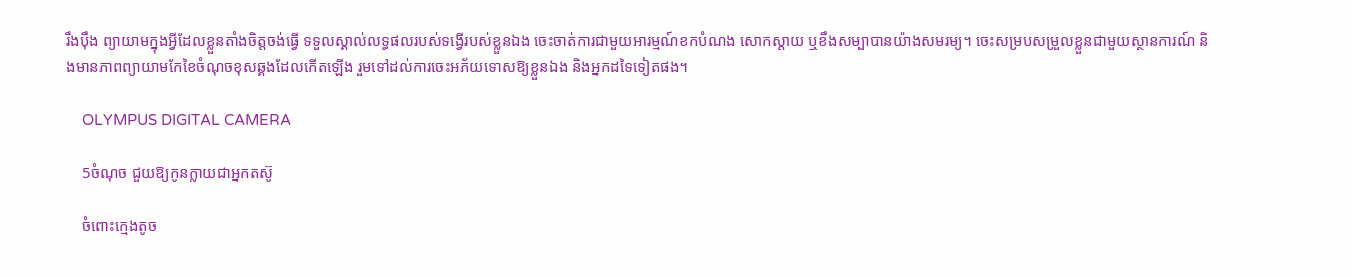រឹងប៉ឹង ព្យាយាមក្នុងអ្វីដែលខ្លួនតាំងចិត្តចង់ធ្វើ ទទួលស្គាល់លទ្ធផលរបស់ទង្វើរបស់ខ្លួនឯង ចេះចាត់ការជាមួយអារម្មណ៍ខកបំណង សោកស្តាយ ឬខឹងសម្បាបានយ៉ាងសមរម្យ។ ចេះសម្របសម្រួលខ្លួនជាមួយស្ថានការណ៍ និងមានភាពព្យាយាមកែខៃចំណុចខុសឆ្គងដែលកើតឡើង រួមទៅដល់ការចេះអភ័យទោសឱ្យខ្លួនឯង និងអ្នកដទៃទៀតផង។

    OLYMPUS DIGITAL CAMERA

    5ចំណុច ជួយឱ្យកូនក្លាយជាអ្នកតស៊ូ

    ចំពោះក្មេងតូច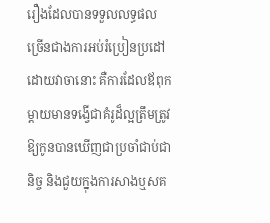រឿងដែលបានទទួលលទ្ធផលច្រើនជាងការអប់រំប្រៀនប្រដៅដោយវាចានោះ គឺការដែលឪពុកម្តាយមានទង្វើជាគំរូដ៏ល្អត្រឹមត្រូវ ឱ្យកូនបានឃើញជាប្រចាំជាប់ជានិច្ច និងជួយក្នុងការសាងឬសគ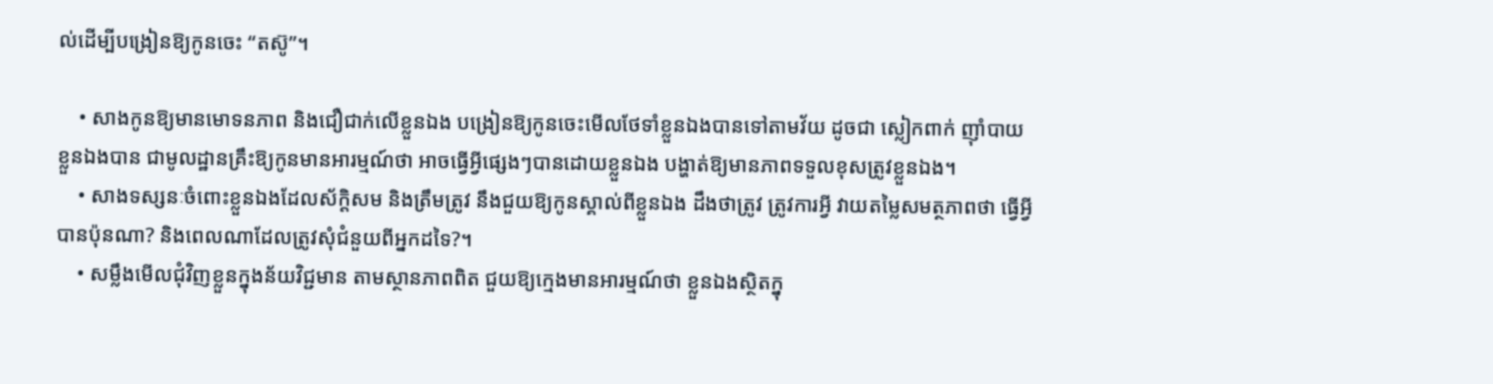ល់ដើម្បីបង្រៀនឱ្យកូនចេះ “តស៊ូ”។

    • សាងកូនឱ្យមានមោទនភាព និងជឿជាក់លើខ្លួនឯង បង្រៀនឱ្យកូនចេះមើលថែទាំខ្លួនឯងបានទៅតាមវ័យ ដូចជា ស្លៀកពាក់ ញ៉ាំបាយខ្លួនឯងបាន ជាមូលដ្ឋានគ្រឹះឱ្យកូនមានអារម្មណ៍ថា អាចធ្វើអ្វីផ្សេងៗបានដោយខ្លួនឯង បង្ហាត់ឱ្យមានភាពទទួលខុសត្រូវខ្លួនឯង។
    • សាងទស្សនៈចំពោះខ្លួនឯងដែលស័ក្តិសម និងត្រឹមត្រូវ នឹងជួយឱ្យកូនស្គាល់ពីខ្លួនឯង ដឹងថាត្រូវ ត្រូវការអ្វី វាយតម្លៃសមត្ថភាពថា ធ្វើអ្វីបានប៉ុនណា? និងពេលណាដែលត្រូវសុំជំនួយពីអ្នកដទៃ?។
    • សម្លឹងមើលជុំវិញខ្លួនក្នុងន័យវិជ្ជមាន តាមស្ថានភាពពិត ជួយឱ្យក្មេងមានអារម្មណ៍ថា ខ្លួនឯងស្ថិតក្នុ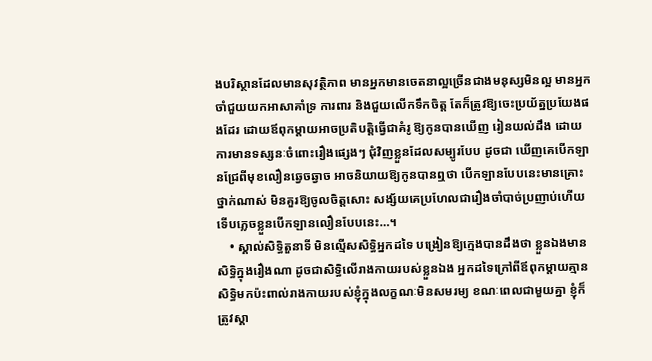ងបរិស្ថានដែលមានសុវត្ថិភាព មានអ្នកមានចេតនាល្អច្រើនជាងមនុស្សមិនល្អ មានអ្នកចាំជួយយកអាសាគាំទ្រ ការពារ និងជួយលើកទឹកចិត្ត តែក៏ត្រូវឱ្យចេះប្រយ័ត្នប្រយែងផងដែរ ដោយឪពុកម្តាយអាចប្រតិបត្តិធ្វើជាគំរូ ឱ្យកូនបានឃើញ រៀនយល់ដឹង ដោយការមានទស្សនៈចំពោះរឿងផ្សេងៗ ជុំវិញខ្លួនដែលសម្បូរបែប ដូចជា ឃើញគេបើកឡានជ្រែពីមុខលឿនឆ្វេចឆ្វាច អាចនិយាយឱ្យកូនបានឮថា បើកឡានបែបនេះមានគ្រោះថ្នាក់ណាស់ មិនគួរឱ្យចូលចិត្តសោះ សង្ស័យគេប្រហែលជារឿងចាំបាច់ប្រញាប់ហើយទើបភ្លេចខ្លួនបើកឡានលឿនបែបនេះ…។
    • ស្គាល់សិទ្ធិតួនាទី មិនល្មើសសិទ្ធិអ្នកដទៃ បង្រៀនឱ្យក្មេងបានដឹងថា ខ្លួនឯងមានសិទ្ធិក្នុងរឿងណា ដូចជាសិទ្ធិលើរាងកាយរបស់ខ្លួនឯង អ្នកដទៃក្រៅពីឪពុកម្តាយគ្មានសិទ្ធិមកប៉ះពាល់រាងកាយរបស់ខ្ញុំក្នុងលក្ខណៈមិនសមរម្យ ខណៈពេលជាមួយគ្នា ខ្ញុំក៏ត្រូវស្គា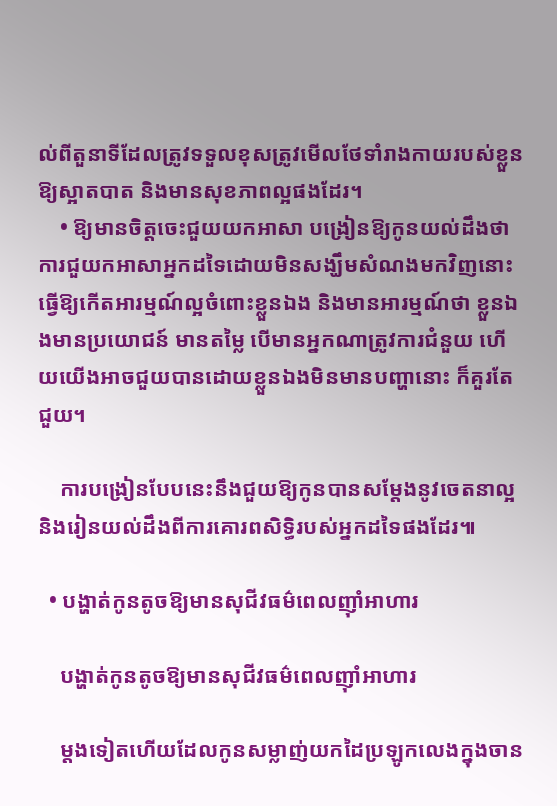ល់ពីតួនាទីដែលត្រូវទទួលខុសត្រូវមើលថែទាំរាងកាយរបស់ខ្លួនឱ្យស្អាតបាត និងមានសុខភាពល្អផងដែរ។
    • ឱ្យមានចិត្តចេះជួយយកអាសា បង្រៀនឱ្យកូនយល់ដឹងថា ការជួយកអាសាអ្នកដទៃដោយមិនសង្ឃឹមសំណងមកវិញនោះ ធ្វើឱ្យកើតអារម្មណ៍ល្អចំពោះខ្លួនឯង និងមានអារម្មណ៍ថា ខ្លួនឯងមានប្រយោជន៍ មានតម្លៃ បើមានអ្នកណាត្រូវការជំនួយ ហើយយើងអាចជួយបានដោយខ្លួនឯងមិនមានបញ្ហានោះ ក៏គួរតែជួយ។

    ការបង្រៀនបែបនេះនឹងជួយឱ្យកូនបានសម្តែងនូវចេតនាល្អ និងរៀនយល់ដឹងពីការគោរពសិទ្ធិរបស់អ្នកដទៃផងដែរ៕

  • បង្ហាត់កូនតូចឱ្យមានសុជីវធម៌ពេលញ៉ាំអាហារ

    បង្ហាត់កូនតូចឱ្យមានសុជីវធម៌ពេលញ៉ាំអាហារ

    ម្តងទៀតហើយដែលកូនសម្លាញ់យកដៃប្រឡូកលេងក្នុងចាន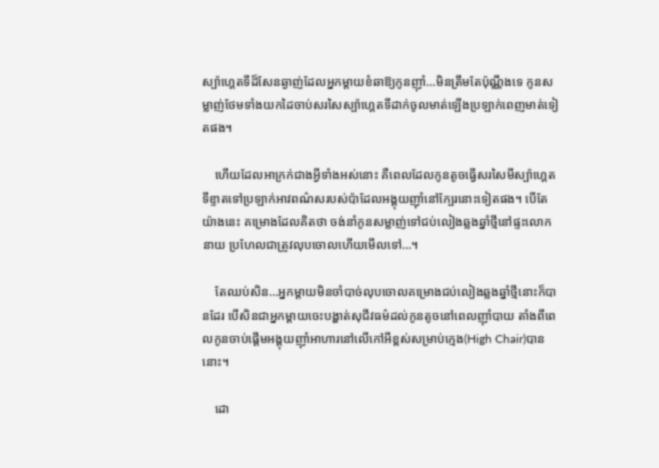ស្ប៉ាហ្គេតទីដ៏សែនឆ្ងាញ់ដែលអ្នកម្តាយខំឆាឱ្យកូនញ៉ាំ…មិនត្រឹមតែប៉ុណ្ណឹងទេ កូនសម្លាញ់ថែមទាំងយកដៃចាប់សរសៃស្ប៉ាហ្គេតទីដាក់ចូលមាត់ឡើងប្រឡាក់ពេញមាត់ទៀតផង។

    ហើយដែលអាក្រក់ជាងអ្វីទាំងអស់នោះ គឺពេលដែលកូនតូចធ្វើសរសៃមីស្ប៉ាហ្គេតទីខ្ទាតទៅប្រឡាក់អាវពណ៌សរបស់ប៉ាដែលអង្គុយញ៉ាំនៅក្បែរនោះទៀតផង។ បើតែយ៉ាងនេះ គម្រោងដែលគិតថា ចង់នាំកូនសម្លាញ់ទៅជប់លៀងឆ្លងឆ្នាំថ្មីនៅផ្ទះលោកនាយ ប្រហែលជាត្រូវលុបចោលហើយមើលទៅ…។

    តែឈប់សិន…អ្នកម្តាយមិនចាំបាច់លុបចោលគម្រោងជប់លៀងឆ្លងឆ្នាំថ្មីនោះក៏បានដែរ បើសិនជាអ្នកម្តាយចេះបង្ហាត់សុជីវធម៌ដល់កូនតូចនៅពេលញ៉ាំបាយ តាំងពីពេលកូនចាប់ផ្តើមអង្គុយញ៉ាំអាហារនៅលើកៅអីខ្ពស់សម្រាប់ក្មេង(High Chair)បាននោះ។

    ដោ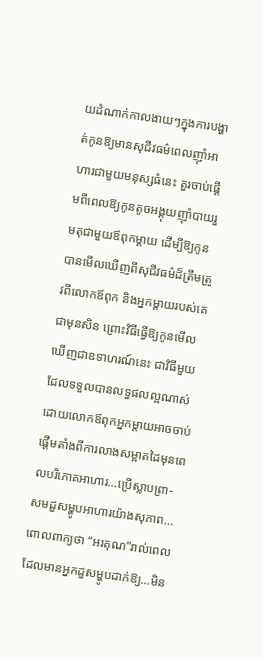យដំណាក់កាលងាយៗក្នុងការបង្ហាត់កូនឱ្យមានសុជីវធម៌ពេលញ៉ាំអាហារជាមួយមនុស្សធំនេះ គួរចាប់ផ្តើមពីពេលឱ្យកូនតូចអង្គុយញ៉ាំបាយរួមតុជាមួយឪពុកម្ដាយ ដើម្បីឱ្យកូនបានមើលឃើញពីសុជីវធម៌ដ៏ត្រឹមត្រូវពីលោកឪពុក និងអ្នកម្តាយរបស់គេជាមុនសិន ព្រោះវិធីធ្វើឱ្យកូនមើលឃើញជាឧទាហរណ៍នេះ ជាវិធីមួយដែលទទួលបានលទ្ធផលល្អណាស់ ដោយលោកឪពុកអ្នកម្តាយអាចចាប់ផ្តើមតាំងពីការលាងសម្អាតដៃមុនពេលបរិភោគអាហារ…ប្រើស្លាបព្រា-សមដួសម្ហូបអាហារយ៉ាងសុភាព…ពោលពាក្យថា “អរគុណ”រាល់ពេលដែលមានអ្នកដួសម្ហូបដាក់ឱ្យ…មិន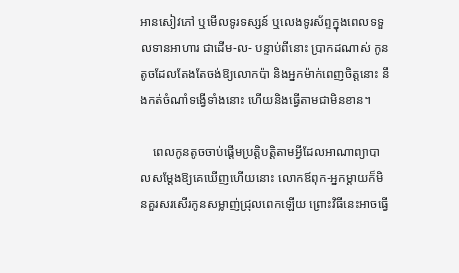អានសៀវភៅ ឬមើលទូរទស្សន៍ ឬលេងទូរស័ព្ទក្នុងពេលទទួលទានអាហារ ជាដើម-ល- បន្ទាប់ពីនោះ ប្រាកដណាស់ កូនតូចដែលតែងតែចង់ឱ្យលោកប៉ា និងអ្នកម៉ាក់ពេញចិត្តនោះ នឹងកត់ចំណាំទង្វើទាំងនោះ ហើយនិងធ្វើតាមជាមិនខាន។

    ពេលកូនតូចចាប់ផ្តើមប្រត្តិបត្តិតាមអ្វីដែលអាណាព្យាបាលសម្តែងឱ្យគេឃើញហើយនោះ លោកឪពុក-អ្នកម្តាយក៏មិនគួរសរសើរកូនសម្លាញ់ជ្រុលពេកឡើយ ព្រោះវិធីនេះអាចធ្វើ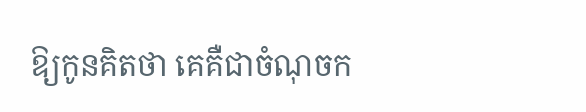ឱ្យកូនគិតថា គេគឺជាចំណុចក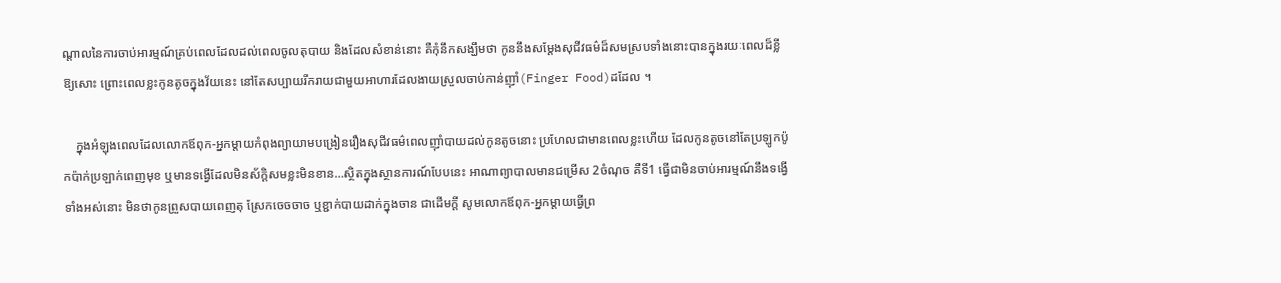ណ្តាលនៃការចាប់អារម្មណ៍គ្រប់ពេលដែលដល់ពេលចូលតុបាយ និងដែលសំខាន់នោះ គឺកុំនឹកសង្ឃឹមថា កូននឹងសម្តែងសុជីវធម៌ដ៏សមស្របទាំងនោះបានក្នុងរយៈពេលដ៏ខ្លីឱ្យសោះ ព្រោះពេលខ្លះកូនតូចក្នុងវ័យនេះ នៅតែសប្បាយរីករាយជាមួយអាហារដែលងាយស្រួលចាប់កាន់ញ៉ាំ(Finger Food)ដដែល ។

    ក្នុងអំឡុងពេលដែលលោកឪពុក-អ្នកម្តាយកំពុងព្យាយាមបង្រៀនរឿងសុជីវធម៌ពេលញ៉ាំបាយដល់កូនតូចនោះ ប្រហែលជាមានពេលខ្លះហើយ ដែលកូនតូចនៅតែប្រឡូកប៉ូកប៉ាក់ប្រឡាក់ពេញមុខ ឬមានទង្វើដែលមិនស័ក្តិសមខ្លះមិនខាន…ស្ថិតក្នុងស្ថានការណ៍បែបនេះ អាណាព្យាបាលមានជម្រើស 2ចំណុច គឺទី1 ធ្វើជាមិនចាប់អារម្មណ៍នឹងទង្វើទាំងអស់នោះ មិនថាកូនព្រួសបាយពេញតុ ស្រែកចេចចាច ឬខ្ជាក់បាយដាក់ក្នុងចាន ជាដើមក្ដី សូមលោកឪពុក-អ្នកម្តាយធ្វើព្រ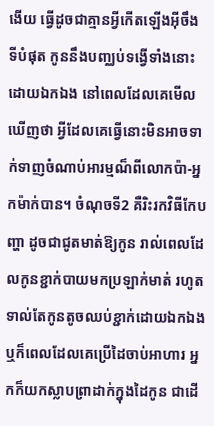ងើយ ធ្វើដូចជាគ្មានអ្វីកើតឡើងអ៊ីចឹង ទីបំផុត កូននឹងបញ្ឈប់ទង្វើទាំងនោះដោយឯកឯង នៅពេលដែលគេមើលឃើញថា អ្វីដែលគេធ្វើនោះមិនអាចទាក់ទាញចំណាប់អារម្មណ៏ពីលោកប៉ា-អ្នកម៉ាក់បាន។ ចំណុចទី2 គឺរិះរកវិធីកែបញ្ហា ដូចជាជូតមាត់ឱ្យកូន រាល់ពេលដែលកូនខ្ជាក់បាយមកប្រឡាក់មាត់ រហូតទាល់តែកូនតូចឈប់ខ្ជាក់ដោយឯកឯង ឬក៏ពេលដែលគេប្រើដៃចាប់អាហារ អ្នកក៏យកស្លាបព្រាដាក់ក្នុងដៃកូន ជាដើ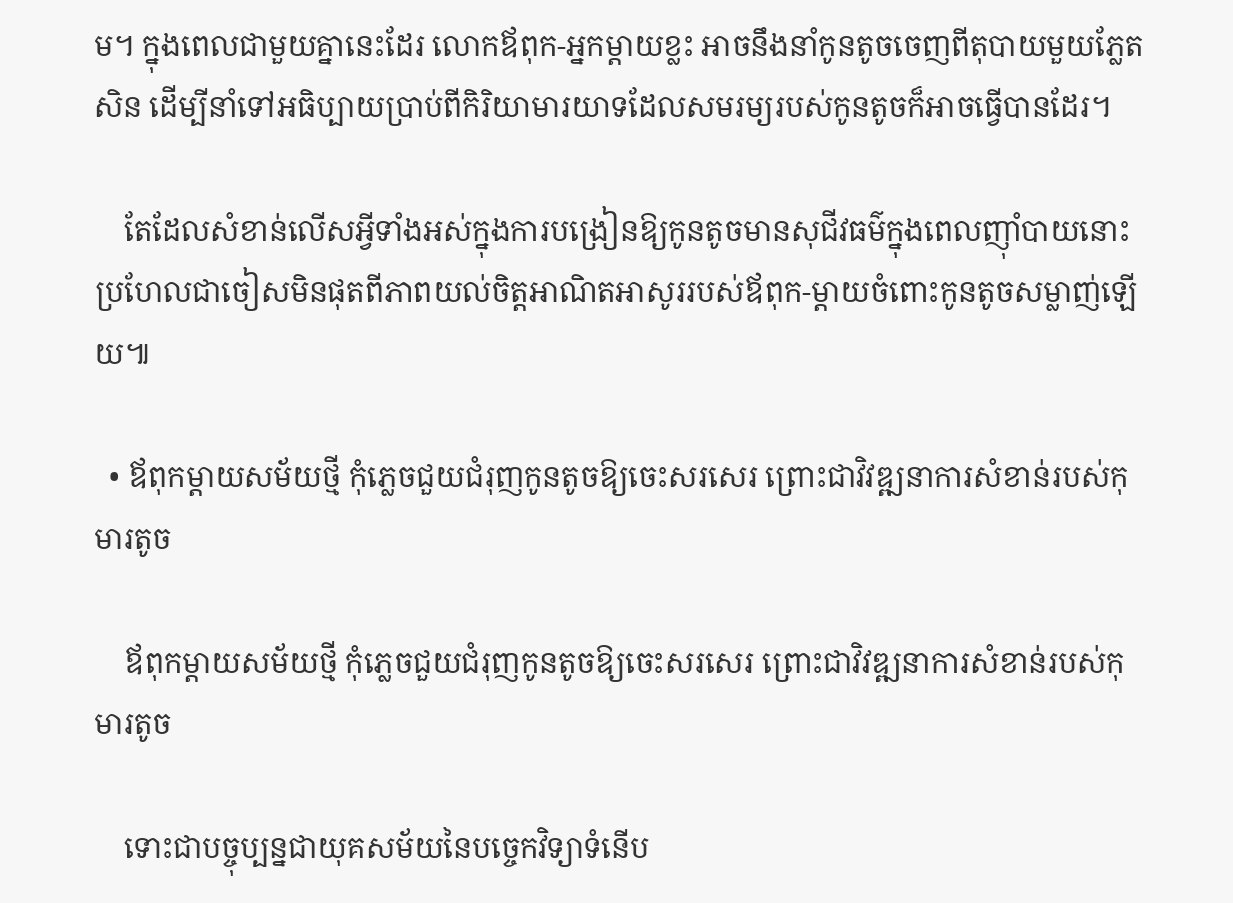ម។ ក្នុងពេលជាមួយគ្នានេះដែរ លោកឪពុក-អ្នកម្តាយខ្លះ អាចនឹងនាំកូនតូចចេញពីតុបាយមួយភ្លែតសិន ដើម្បីនាំទៅអធិប្បាយប្រាប់ពីកិរិយាមារយាទដែលសមរម្យរបស់កូនតូចក៏អាចធ្វើបានដែរ។

    តែដែលសំខាន់លើសអ្វីទាំងអស់ក្នុងការបង្រៀនឱ្យកូនតូចមានសុជីវធម៌ក្នុងពេលញ៉ាំបាយនោះ ប្រហែលជាចៀសមិនផុតពីភាពយល់ចិត្តអាណិតអាសូររបស់ឪពុក-ម្តាយចំពោះកូនតូចសម្លាញ់ឡើយ៕

  • ឪពុកម្ដាយសម័យថ្មី កុំភ្លេចជួយជំរុញកូនតូចឱ្យចេះសរសេរ ព្រោះជាវិវឌ្ឍនាការសំខាន់របស់កុមារតូច

    ឪពុកម្ដាយសម័យថ្មី កុំភ្លេចជួយជំរុញកូនតូចឱ្យចេះសរសេរ ព្រោះជាវិវឌ្ឍនាការសំខាន់របស់កុមារតូច

    ទោះជាបច្ចុប្បន្នជាយុគសម័យនៃបច្ចេកវិទ្យាទំនើប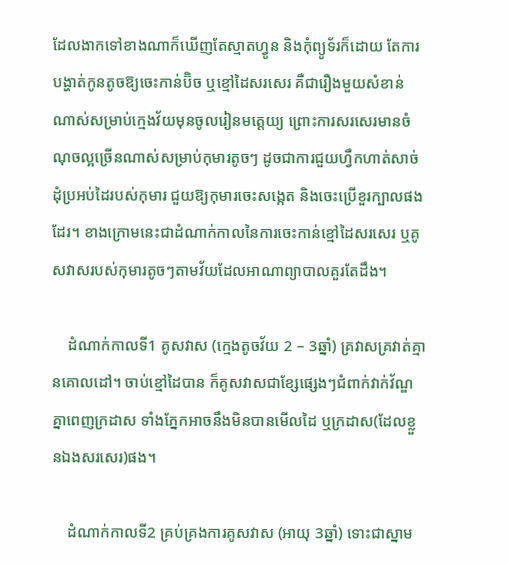ដែលងាកទៅខាងណាក៏ឃើញតែស្មាតហ្វូន និងកុំព្យូទ័រក៏ដោយ តែការបង្ហាត់កូនតូចឱ្យចេះកាន់ប៊ិច ឬខ្មៅដៃសរសេរ គឺជារឿងមួយសំខាន់ណាស់សម្រាប់ក្មេងវ័យមុនចូលរៀនមត្តេយ្យ ព្រោះការសរសេរមានចំណុចល្អច្រើនណាស់សម្រាប់កុមារតូចៗ ដូចជាការជួយហ្វឹកហាត់សាច់ដុំប្រអប់ដៃរបស់កុមារ ជួយឱ្យកុមារចេះសង្កេត និងចេះប្រើខួរក្បាលផងដែរ។ ខាងក្រោមនេះជាដំណាក់កាលនៃការចេះកាន់ខ្មៅដៃសរសេរ ឬគូសវាសរបស់កុមារតូចៗតាមវ័យដែលអាណាព្យាបាលគួរតែដឹង។

    ដំណាក់កាលទី1 គូសវាស (ក្មេងតូចវ័យ 2 – 3ឆ្នាំ) គ្រវាសគ្រវាត់គ្មានគោលដៅ។ ចាប់ខ្មៅដៃបាន ក៏គូសវាសជាខ្សែផ្សេងៗជំពាក់វាក់វ័ណ្ឌគ្នាពេញក្រដាស ទាំងភ្នែកអាចនឹងមិនបានមើលដៃ ឬក្រដាស(ដែលខ្លួនឯងសរសេរ)ផង។

    ដំណាក់កាលទី2 គ្រប់គ្រងការគូសវាស (អាយុ 3ឆ្នាំ) ទោះជាស្នាម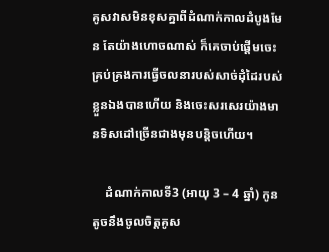គូសវាសមិនខុសគ្នាពីដំណាក់កាលដំបូងមែន តែយ៉ាងហោចណាស់ ក៏គេចាប់ផ្តើមចេះគ្រប់គ្រងការធ្វើចលនារបស់សាច់ដុំដៃរបស់ខ្លួនឯងបានហើយ និងចេះសរសេរយ៉ាងមានទិសដៅច្រើនជាងមុនបន្តិចហើយ។

    ដំណាក់កាលទី3 (អាយុ 3 – 4 ឆ្នាំ) កូនតូចនឹងចូលចិត្តគូស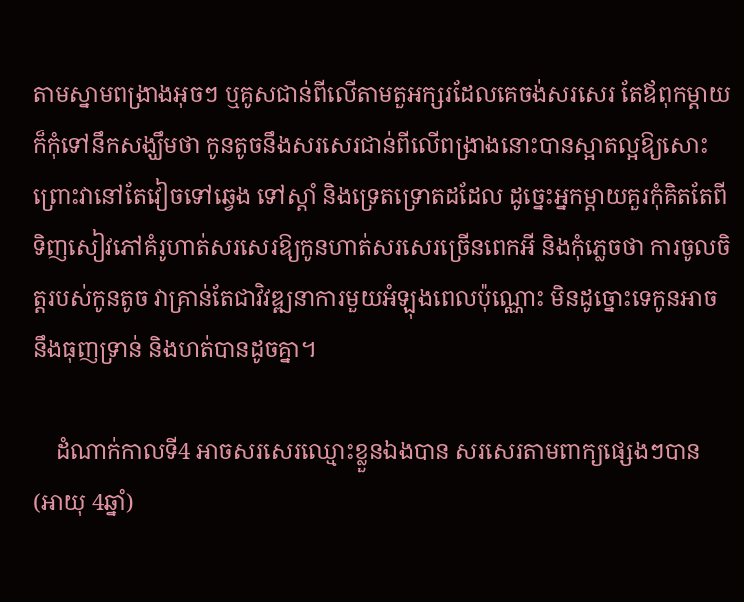តាមស្នាមពង្រាងអុចៗ ឬគូសជាន់ពីលើតាមតួអក្សរដែលគេចង់សរសេរ តែឪពុកម្ដាយក៏កុំទៅនឹកសង្ឃឹមថា កូនតូចនឹងសរសេរជាន់ពីលើពង្រាងនោះបានស្អាតល្អឱ្យសោះ ព្រោះវានៅតែវៀចទៅឆ្វេង ទៅស្តាំ និងទ្រេតទ្រោតដដែល ដូច្នេះអ្នកម្តាយគួរកុំគិតតែពីទិញសៀវភៅគំរូហាត់សរសេរឱ្យកូនហាត់សរសេរច្រើនពេកអី និងកុំភ្លេចថា ការចូលចិត្តរបស់កូនតូច វាគ្រាន់តែជាវិវឌ្ឍនាការមួយអំឡុងពេលប៉ុណ្ណោះ មិនដូច្នោះទេកូនអាចនឹងធុញទ្រាន់ និងហត់បានដូចគ្នា។

    ដំណាក់កាលទី4 អាចសរសេរឈ្មោះខ្លួនឯងបាន សរសេរតាមពាក្យផ្សេងៗបាន (អាយុ 4ឆ្នាំ)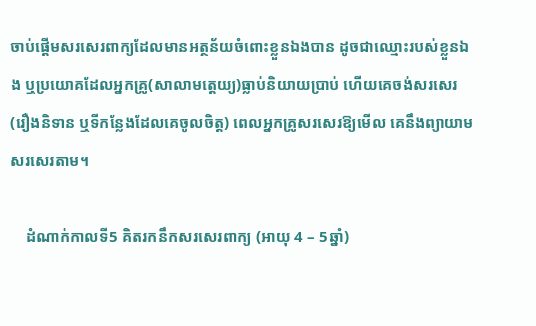ចាប់ផ្តើមសរសេរពាក្យដែលមានអត្ថន័យចំពោះខ្លួនឯងបាន ដូចជាឈ្មោះរបស់ខ្លួនឯង ឬប្រយោគដែលអ្នកគ្រូ(សាលាមត្តេយ្យ)ធ្លាប់និយាយប្រាប់ ហើយគេចង់សរសេរ(រឿងនិទាន ឬទីកន្លែងដែលគេចូលចិត្ត) ពេលអ្នកគ្រូសរសេរឱ្យមើល គេនឹងព្យាយាមសរសេរតាម។

    ដំណាក់កាលទី5 គិតរកនឹកសរសេរពាក្យ (អាយុ 4 – 5ឆ្នាំ)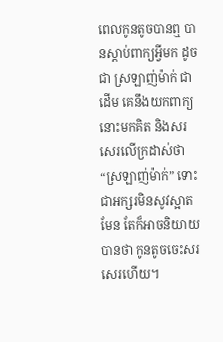ពេលកូនតូចបានឮ បានស្តាប់ពាក្យអ្វីមក ដូចជា ស្រឡាញ់ម៉ាក់ ជាដើម គេនឹងយកពាក្យនោះមកគិត និងសរសេរលើក្រដាស់ថា “ស្រឡាញ់ម៉ាក់” ទោះជាអក្សរមិនសូវស្អាតមែន តែក៏អាចនិយាយបានថា កូនតូចចេះសរសេរហើយ។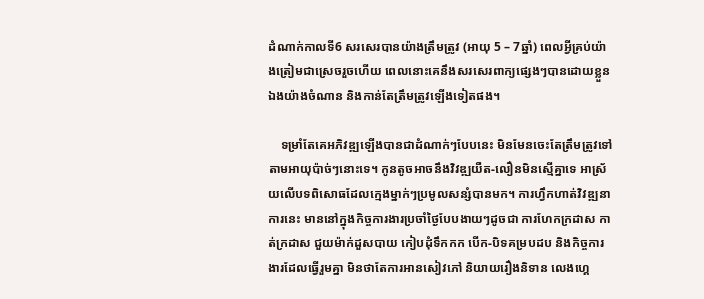ដំណាក់កាលទី6 សរសេរបានយ៉ាងត្រឹមត្រូវ (អាយុ 5 – 7ឆ្នាំ) ពេលអ្វីគ្រប់យ៉ាងត្រៀមជាស្រេចរួចហើយ ពេលនោះគេនឹងសរសេរពាក្យផ្សេងៗបានដោយខ្លួនឯងយ៉ាងចំណាន និងកាន់តែត្រឹមត្រូវឡើងទៀតផង។

    ទម្រាំតែគេអភិវឌ្ឍឡើងបានជាដំណាក់ៗបែបនេះ មិនមែនចេះតែត្រឹមត្រូវទៅតាមអាយុប៉ាច់ៗនោះទេ។ កូនតូចអាចនឹងវិវឌ្ឍយឺត-លឿនមិនស្មើគ្នាទេ អាស្រ័យលើបទពិសោធដែលក្មេងម្នាក់ៗប្រមូលសន្សំបានមក។ ការហ្វឹកហាត់វិវឌ្ឍនាការនេះ មាននៅក្នុងកិច្ចការងារប្រចាំថ្ងៃបែបងាយៗដូចជា ការហែកក្រដាស កាត់ក្រដាស ជួយម៉ាក់ដួសបាយ កៀបដុំទឹកកក បើក-បិទគម្របដប និងកិច្ចការងារដែលធ្វើរួមគ្នា មិនថាតែការអានសៀវភៅ និយាយរឿងនិទាន លេងហ្គេ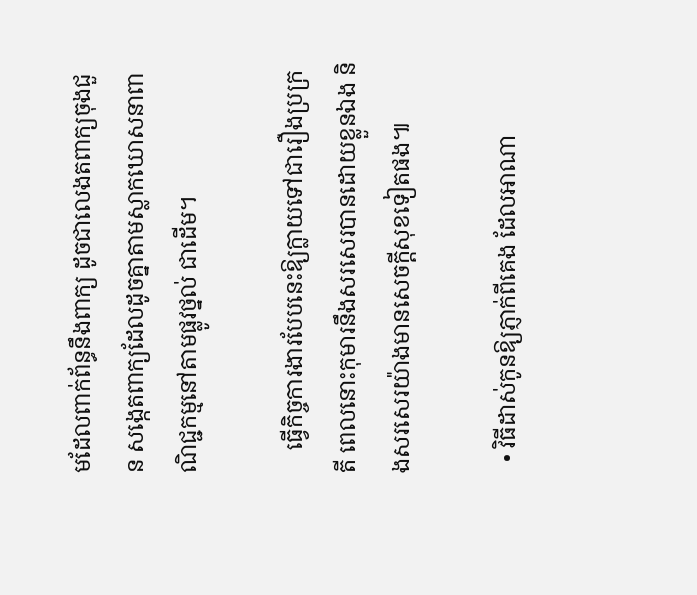មដែលពាក់ព័ន្ធនឹងពាក្យ ដូចជាលេងតពាក្យចុងជួន សង្កេតពាក្យដែលដូចគ្នាតាមស្លាកឃោសនាពាណិជ្ជកម្មនៅតាមផ្លូវថ្នល់ ជាដើម។

    ធ្វើកិច្ចការងារបែបនេះឱ្យក្លាយទៅជារឿងប្រក្រតី ពេលនោះកុមារនឹងសរសេរបានដោយខ្លួនឯង និងសរសេរយ៉ាងមានសេចក្តីសុខទៀតផង៕

  • វិធីដាស់កូនឱ្យភ្ញាក់ពីគេង ដែលអាណា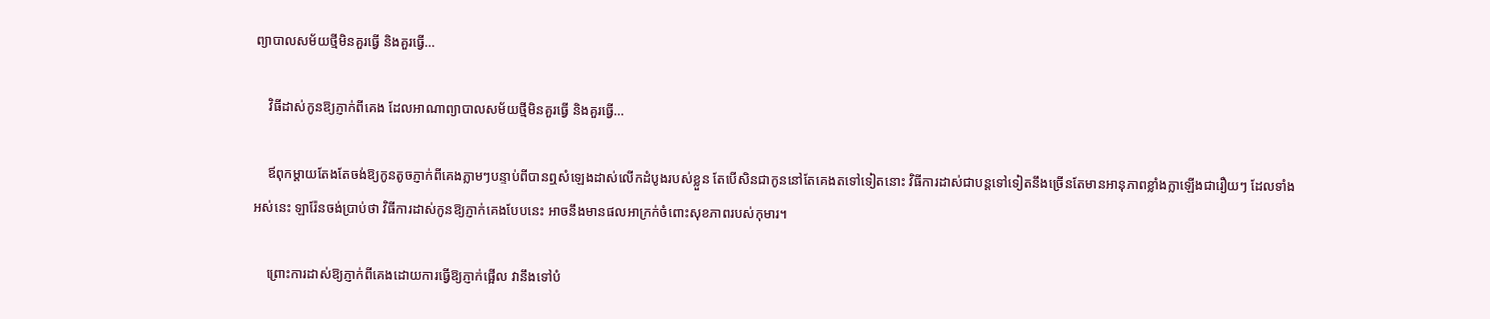ព្យាបាលសម័យថ្មីមិនគួរធ្វើ និងគួរធ្វើ…

    វិធីដាស់កូនឱ្យភ្ញាក់ពីគេង ដែលអាណាព្យាបាលសម័យថ្មីមិនគួរធ្វើ និងគួរធ្វើ…

    ឪពុកម្តាយតែងតែចង់ឱ្យកូនតូចភ្ញាក់ពីគេងភ្លាមៗបន្ទាប់ពីបានឮសំឡេងដាស់លើកដំបូងរបស់ខ្លួន តែបើសិនជាកូននៅតែគេងតទៅទៀតនោះ វិធីការដាស់ជាបន្តទៅទៀតនឹងច្រើនតែមានអានុភាពខ្លាំងក្លាឡើងជារឿយៗ ដែលទាំងអស់នេះ ឡារ៉ែនចង់ប្រាប់ថា វិធីការដាស់កូនឱ្យភ្ញាក់គេងបែបនេះ អាចនឹងមានផលអាក្រក់ចំពោះសុខភាពរបស់កុមារ។

    ព្រោះការដាស់ឱ្យភ្ញាក់ពីគេងដោយការធ្វើឱ្យភ្ញាក់ផ្អើល វានឹងទៅបំ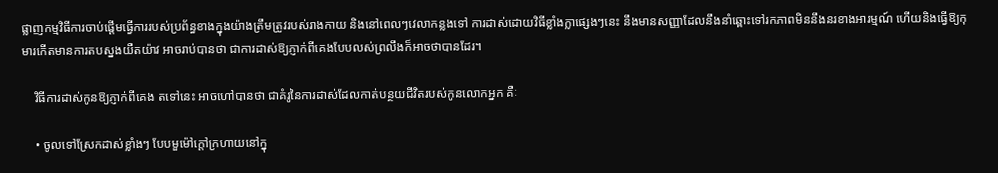ផ្លាញកម្មវិធីការចាប់ផ្តើមធ្វើការរបស់ប្រព័ន្ធខាងក្នុងយ៉ាងត្រឹមត្រូវរបស់រាងកាយ និងនៅពេលៗវេលាកន្លងទៅ ការដាស់ដោយវិធីខ្លាំងក្លាផ្សេងៗនេះ នឹងមានសញ្ញាដែលនឹងនាំឆ្ពោះទៅរកភាពមិននឹងនរខាងអារម្មណ៍ ហើយនិងធ្វើឱ្យកុមារកើតមានការតបស្នងយឺតយ៉ាវ អាចរាប់បានថា ជាការដាស់ឱ្យភ្ញាក់ពីគេងបែបលស់ព្រលឹងក៏អាចថាបានដែរ។

    វិធីការដាស់កូនឱ្យភ្ញាក់ពីគេង តទៅនេះ អាចហៅបានថា ជាគំរូនៃការដាស់ដែលកាត់បន្ថយជីវិតរបស់កូនលោកអ្នក គឺៈ

    • ចូលទៅស្រែកដាស់ខ្លាំងៗ បែបមួម៉ៅក្តៅក្រហាយនៅក្នុ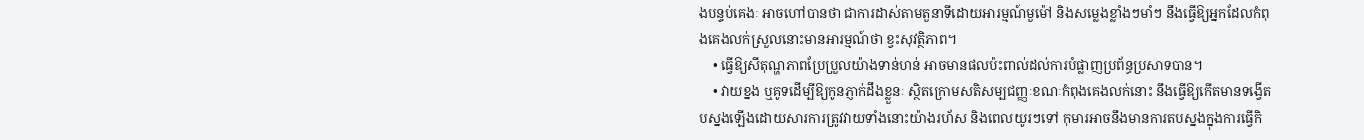ងបន្ទប់គេងៈ អាចហៅបានថា ជាការដាស់តាមតួនាទីដោយអារម្មណ៍មួម៉ៅ និងសម្លេងខ្លាំងៗមាំៗ នឹងធ្វើឱ្យអ្នកដែលកំពុងគេងលក់ស្រួលនោះមានអារម្មណ៍ថា ខ្វះសុវត្ថិភាព។
    • ធ្វើឱ្យសីតុណ្ហភាពប្រែប្រួលយ៉ាងទាន់ហន់ អាចមានផលប៉ះពាល់ដល់ការបំផ្លាញប្រព័ន្ធប្រសាទបាន។
    • វាយខ្នង ឬគូទដើម្បីឱ្យកូនភ្ញាក់ដឹងខ្លួនៈ ស្ថិតក្រោមសតិសម្បជញ្ញៈខណៈកំពុងគេងលក់នោះ នឹងធ្វើឱ្យកើតមានទង្វើតបស្នងឡើងដោយសារការត្រូវវាយទាំងនោះយ៉ាងរហ័ស និងពេលយូរៗទៅ កុមារអាចនឹងមានការតបស្នងក្នុងការធ្វើកិ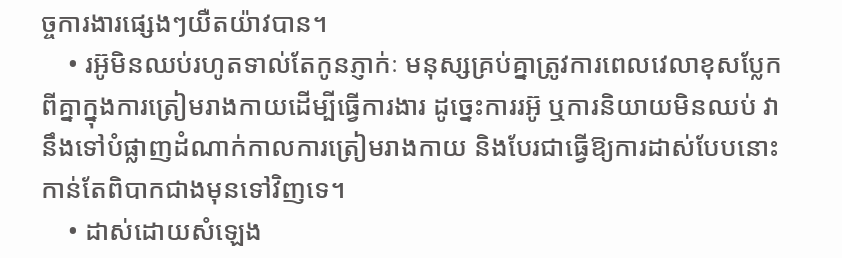ច្ចការងារផ្សេងៗយឺតយ៉ាវបាន។
    • រអ៊ូមិនឈប់រហូតទាល់តែកូនភ្ញាក់ៈ មនុស្សគ្រប់គ្នាត្រូវការពេលវេលាខុសប្លែកពីគ្នាក្នុងការត្រៀមរាងកាយដើម្បីធ្វើការងារ ដូច្នេះការរអ៊ូ ឬការនិយាយមិនឈប់ វានឹងទៅបំផ្លាញដំណាក់កាលការត្រៀមរាងកាយ និងបែរជាធ្វើឱ្យការដាស់បែបនោះកាន់តែពិបាកជាងមុនទៅវិញទេ។
    • ដាស់ដោយសំឡេង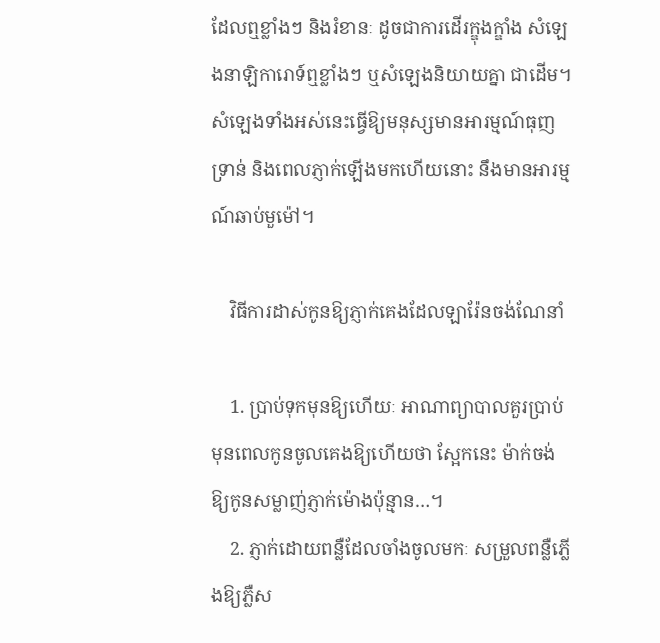ដែលឮខ្លាំងៗ និងរំខានៈ ដូចជាការដើរក្ឌុងក្ឌាំង សំឡេងនាឡិការោទ៍ឮខ្លាំងៗ ឬសំឡេងនិយាយគ្នា ជាដើម។ សំឡេងទាំងអស់នេះធ្វើឱ្យមនុស្សមានអារម្មណ៍ធុញទ្រាន់ និងពេលភ្ញាក់ឡើងមកហើយនោះ នឹងមានអារម្មណ៍ឆាប់មួម៉ៅ។

    វិធីការដាស់កូនឱ្យភ្ញាក់គេងដែលឡារ៉ែនចង់ណែនាំ

    1. ប្រាប់ទុកមុនឱ្យហើយៈ អាណាព្យាបាលគួរប្រាប់មុនពេលកូនចូលគេងឱ្យហើយថា ស្អែកនេះ ម៉ាក់ចង់ឱ្យកូនសម្លាញ់ភ្ញាក់ម៉ោងប៉ុន្មាន…។
    2. ភ្ញាក់ដោយពន្លឺដែលចាំងចូលមកៈ សម្រួលពន្លឺភ្លើងឱ្យភ្លឺស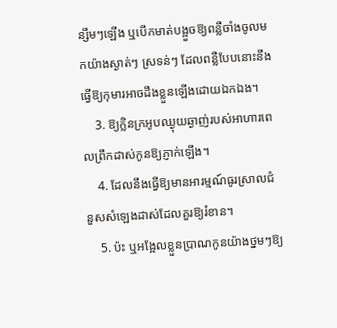ន្សឹមៗឡើង ឬបើកមាត់បង្អួចឱ្យពន្លឺចាំងចូលមកយ៉ាងស្ងាត់ៗ ស្រទន់ៗ ដែលពន្លឺបែបនោះនឹងធ្វើឱ្យកុមារអាចដឹងខ្លួនឡើងដោយឯកឯង។
    3. ឱ្យក្លិនក្រអូបឈ្ងុយឆ្ងាញ់របស់អាហារពេលព្រឹកដាស់កូនឱ្យភ្ញាក់ឡើង។
    4. ដែលនឹងធ្វើឱ្យមានអារម្មណ៍ធូរស្រាលជំនួសសំឡេងដាស់ដែលគួរឱ្យរំខាន។
    5. ប៉ះ ឬអង្អែលខ្លួនប្រាណកូនយ៉ាងថ្នមៗឱ្យ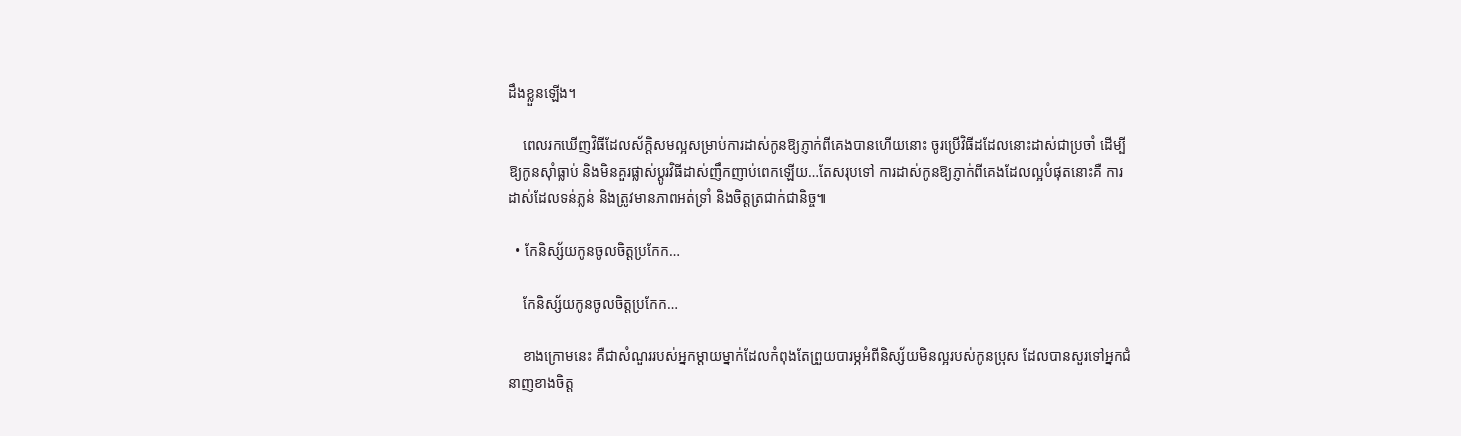ដឹងខ្លួនឡើង។

    ពេលរកឃើញវិធីដែលស័ក្តិសមល្អសម្រាប់ការដាស់កូនឱ្យភ្ញាក់ពីគេងបានហើយនោះ ចូរប្រើវិធីដដែលនោះដាស់ជាប្រចាំ ដើម្បីឱ្យកូនស៊ាំធ្លាប់ និងមិនគួរផ្លាស់ប្តូរវិធីដាស់ញឹកញាប់ពេកឡើយ…តែសរុបទៅ ការដាស់កូនឱ្យភ្ញាក់ពីគេងដែលល្អបំផុតនោះគឺ ការដាស់ដែលទន់ភ្លន់ និងត្រូវមានភាពអត់ទ្រាំ និងចិត្តត្រជាក់ជានិច្ច៕

  • កែនិស្ស័យកូនចូលចិត្តប្រកែក…

    កែនិស្ស័យកូនចូលចិត្តប្រកែក…

    ខាងក្រោមនេះ គឺជាសំណួររបស់អ្នកម្តាយម្នាក់ដែលកំពុងតែព្រួយបារម្ភអំពីនិស្ស័យមិនល្អរបស់កូនប្រុស ដែលបានសួរទៅអ្នកជំនាញខាងចិត្ត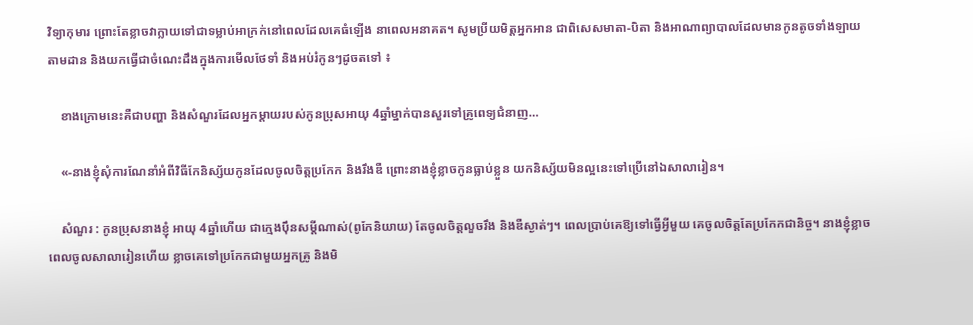វិទ្យាកុមារ ព្រោះតែខ្លាចវាក្លាយទៅជាទម្លាប់អាក្រក់នៅពេលដែលគេធំឡើង នាពេលអនាគត។ សូមប្រីយមិត្តអ្នកអាន ជាពិសេសមាតា-បិតា និងអាណាព្យាបាលដែលមានកូនតូចទាំងឡាយ តាមដាន និងយកធ្វើជាចំណេះដឹងក្នុងការមើលថែទាំ និងអប់រំកូនៗដូចតទៅ ៖

    ខាងក្រោមនេះគឺជាបញ្ហា និងសំណួរដែលអ្នកម្ដាយរបស់កូនប្រុសអាយុ 4ឆ្នាំម្នាក់បានសួរទៅគ្រូពេទ្យជំនាញ…

    «-នាងខ្ញុំសុំការណែនាំអំពីវិធីកែនិស្ស័យកូនដែលចូលចិត្តប្រកែក និងរឹងឌឺ ព្រោះនាងខ្ញុំខ្លាចកូនធ្លាប់ខ្លួន យកនិស្ស័យមិនល្អនេះទៅប្រើនៅឯសាលារៀន។

    សំណួរ : កូនប្រុសនាងខ្ញុំ អាយុ 4ឆ្នាំហើយ ជាក្មេងប៉ឹនសម្ដីណាស់(ពូកែនិយាយ) តែចូលចិត្តលួចរឹង និងឌឺស្ងាត់ៗ។ ពេលប្រាប់គេឱ្យទៅធ្វើអ្វីមួយ គេចូលចិត្តតែប្រកែកជានិច្ច។ នាងខ្ញុំខ្លាចពេលចូលសាលារៀនហើយ ខ្លាចគេទៅប្រកែកជាមួយអ្នកគ្រូ និងមិ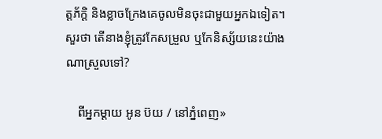ត្តភ័ក្តិ និងខ្លាចក្រែងគេចូលមិនចុះជាមួយអ្នកឯទៀត។ សួរថា តើនាងខ្ញុំត្រូវកែសម្រួល ឬកែនិស្ស័យនេះយ៉ាងណាស្រួលទៅ?

    ពីអ្នកម្តាយ អូន ប៊យ / នៅភ្នំពេញ»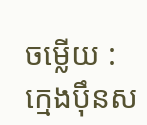ចម្លើយ : ក្មេងប៉ឹនស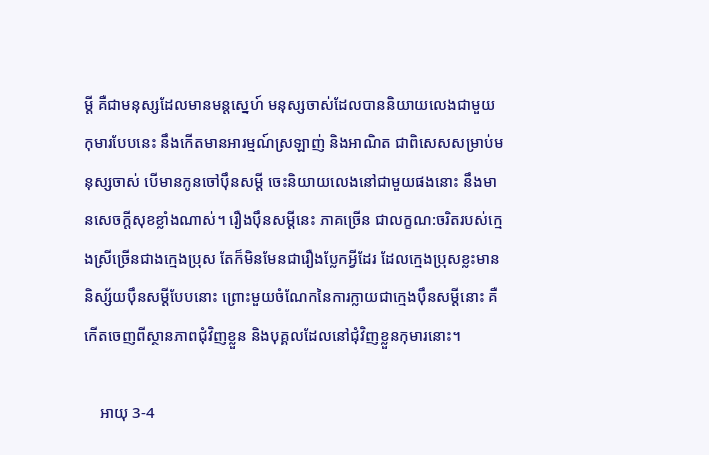ម្ដី គឺជាមនុស្សដែលមានមន្តស្នេហ៍ មនុស្សចាស់ដែលបាននិយាយលេងជាមួយកុមារបែបនេះ នឹងកើតមានអារម្មណ៍ស្រឡាញ់ និងអាណិត ជាពិសេសសម្រាប់មនុស្សចាស់ បើមានកូនចៅប៉ឹនសម្ដី ចេះនិយាយលេងនៅជាមួយផងនោះ នឹងមានសេចក្តីសុខខ្លាំងណាស់។ រឿងប៉ឹនសម្ដីនេះ ភាគច្រើន ជាលក្ខណ:ចរិតរបស់ក្មេងស្រីច្រើនជាងក្មេងប្រុស តែក៏មិនមែនជារឿងប្លែកអ្វីដែរ ដែលក្មេងប្រុសខ្លះមាននិស្ស័យប៉ឹនសម្ដីបែបនោះ ព្រោះមួយចំណែកនៃការក្លាយជាក្មេងប៉ឹនសម្ដីនោះ គឺកើតចេញពីស្ថានភាពជុំវិញខ្លួន និងបុគ្គលដែលនៅជុំវិញខ្លួនកុមារនោះ។

    អាយុ 3-4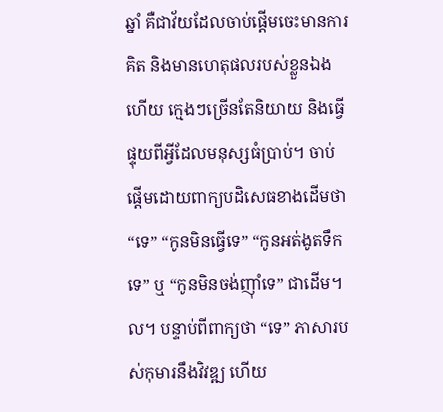ឆ្នាំ គឺជាវ័យដែលចាប់ផ្តើមចេះមានការគិត និងមានហេតុផលរបស់ខ្លួនឯងហើយ ក្មេងៗច្រើនតែនិយាយ និងធ្វើផ្ទុយពីអ្វីដែលមនុស្សធំប្រាប់។ ចាប់ផ្តើមដោយពាក្យបដិសេធខាងដើមថា “ទេ” “កូនមិនធ្វើទេ” “កូនអត់ងូតទឹកទេ” ឬ “កូនមិនចង់ញ៉ាំទេ” ជាដើម។ល។ បន្ទាប់ពីពាក្យថា “ទេ” ភាសារបស់កុមារនឹងវិវឌ្ឍ ហើយ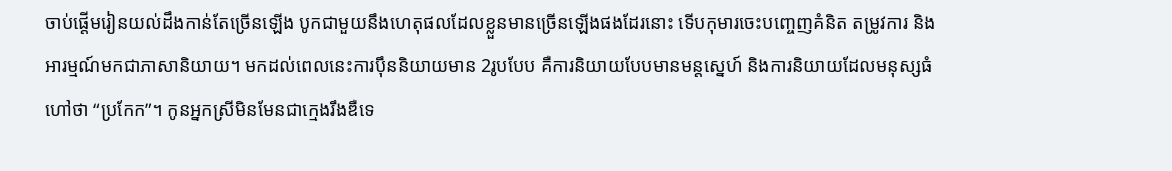ចាប់ផ្តើមរៀនយល់ដឹងកាន់តែច្រើនឡើង បូកជាមួយនឹងហេតុផលដែលខ្លួនមានច្រើនឡើងផងដែរនោះ ទើបកុមារចេះបញ្ចេញគំនិត តម្រូវការ និងអារម្មណ៍មកជាភាសានិយាយ។ មកដល់ពេលនេះការប៉ឹននិយាយមាន 2រូបបែប គឺការនិយាយបែបមានមន្តស្នេហ៍ និងការនិយាយដែលមនុស្សធំហៅថា “ប្រកែក”។ កូនអ្នកស្រីមិនមែនជាក្មេងរឹងឌឺទេ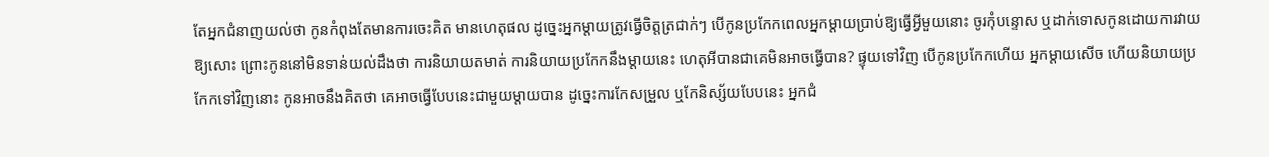តែអ្នកជំនាញយល់ថា កូនកំពុងតែមានការចេះគិត មានហេតុផល ដូច្នេះអ្នកម្តាយត្រូវធ្វើចិត្តត្រជាក់ៗ បើកូនប្រកែកពេលអ្នកម្តាយប្រាប់ឱ្យធ្វើអ្វីមួយនោះ ចូរកុំបន្ទោស ឬដាក់ទោសកូនដោយការវាយឱ្យសោះ ព្រោះកូននៅមិនទាន់យល់ដឹងថា ការនិយាយតមាត់ ការនិយាយប្រកែកនឹងម្តាយនេះ ហេតុអីបានជាគេមិនអាចធ្វើបាន? ផ្ទុយទៅវិញ បើកូនប្រកែកហើយ អ្នកម្តាយសើច ហើយនិយាយប្រកែកទៅវិញនោះ កូនអាចនឹងគិតថា គេអាចធ្វើបែបនេះជាមួយម្តាយបាន ដូច្នេះការកែសម្រួល ឬកែនិស្ស័យបែបនេះ អ្នកជំ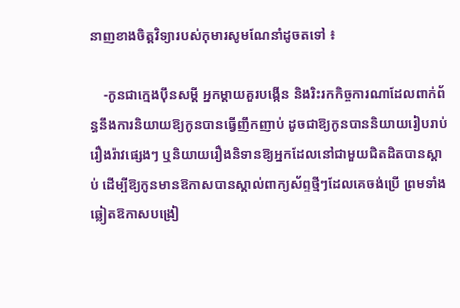នាញខាងចិត្តវិទ្យារបស់កុមារសូមណែនាំដូចតទៅ ៖

    -កូនជាក្មេងប៉ឹនសម្ដី អ្នកម្តាយគួរបង្កើន និងរិះរកកិច្ចការណាដែលពាក់ព័ន្ធនឹងការនិយាយឱ្យកូនបានធ្វើញឹកញាប់ ដូចជាឱ្យកូនបាននិយាយរៀបរាប់រឿងរ៉ាវផ្សេងៗ ឬនិយាយរឿងនិទានឱ្យអ្នកដែលនៅជាមួយជិតដិតបានស្តាប់ ដើម្បីឱ្យកូនមានឱកាសបានស្គាល់ពាក្យស័ព្ទថ្មីៗដែលគេចង់ប្រើ ព្រមទាំងឆ្លៀតឱកាសបង្រៀ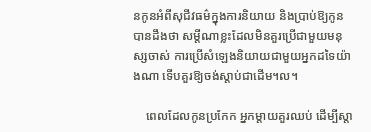នកូនអំពីសុជីវធម៌ក្នុងការនិយាយ និងប្រាប់ឱ្យកូនបានដឹងថា សម្ដីណាខ្លះដែលមិនគួរប្រើជាមួយមនុស្សចាស់ ការប្រើសំឡេងនិយាយជាមួយអ្នកដទៃយ៉ាងណា ទើបគួរឱ្យចង់ស្តាប់ជាដើម។ល។

    ពេលដែលកូនប្រកែក អ្នកម្តាយគួរឈប់ ដើម្បីស្តា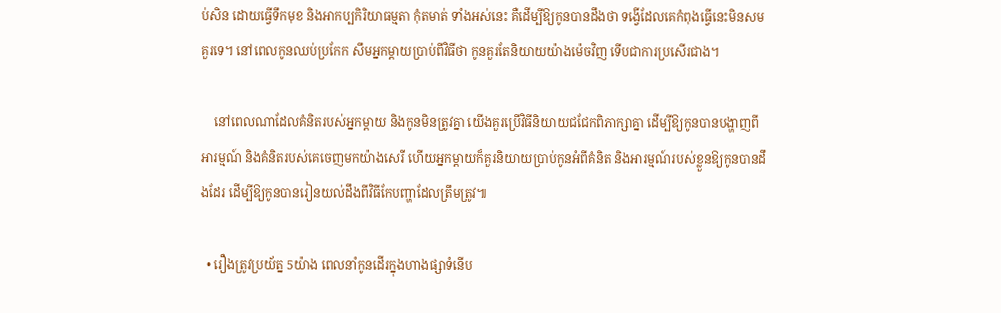ប់សិន ដោយធ្វើទឹកមុខ និងអាកប្បកិរិយាធម្មតា កុំតមាត់ ទាំងអស់នេះ គឺដើម្បីឱ្យកូនបានដឹងថា ទង្វើដែលគេកំពុងធ្វើនេះមិនសមគួរទេ។ នៅពេលកូនឈប់ប្រកែក សឹមអ្នកម្ដាយប្រាប់ពីវិធីថា កូនគួរតែនិយាយយ៉ាងម៉េចវិញ ទើបជាការប្រសើរជាង។

    នៅពេលណាដែលគំនិតរបស់អ្នកម្តាយ និងកូនមិនត្រូវគ្នា យើងគួរប្រើវិធីនិយាយជជែកពិភាក្សាគ្នា ដើម្បីឱ្យកូនបានបង្ហាញពីអារម្មណ៍ និងគំនិតរបស់គេចេញមកយ៉ាងសេរី ហើយអ្នកម្តាយក៏គួរនិយាយប្រាប់កូនអំពីគំនិត និងអារម្មណ៍របស់ខ្លួនឱ្យកូនបានដឹងដែរ ដើម្បីឱ្យកូនបានរៀនយល់ដឹងពីវិធីកែបញ្ហាដែលត្រឹមត្រូវ៕

  • រឿងត្រូវប្រយ័ត្ន 5យ៉ាង ពេលនាំកូនដើរក្នុងហាងផ្សាទំនើប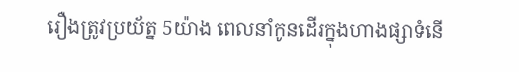រឿងត្រូវប្រយ័ត្ន 5យ៉ាង ពេលនាំកូនដើរក្នុងហាងផ្សាទំនើ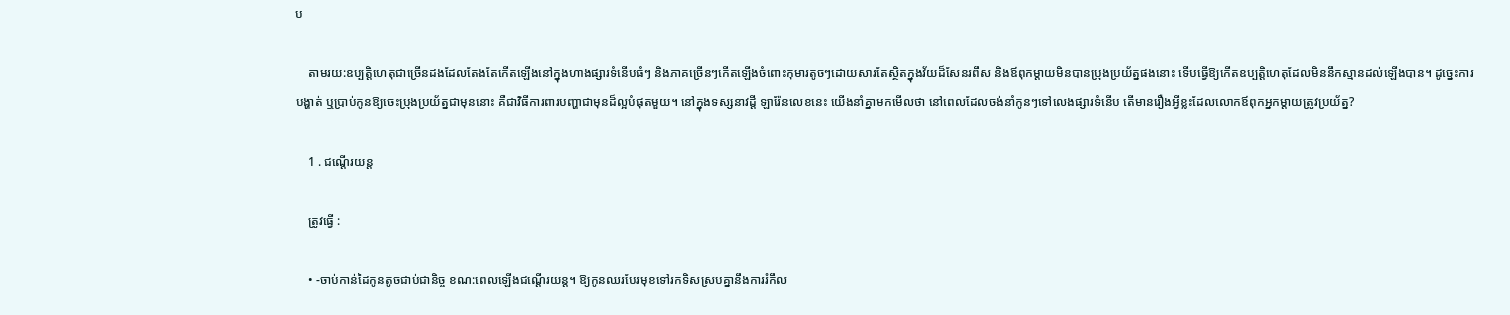ប

    តាមរយ:ឧប្បត្តិហេតុជាច្រើនដងដែលតែងតែកើតឡើងនៅក្នុងហាងផ្សារទំនើបធំៗ និងភាគច្រើនៗកើតឡើងចំពោះកុមារតូចៗដោយសារតែស្ថិតក្នុងវ័យដ៏សែនរពឹស និងឪពុកម្តាយមិនបានប្រុងប្រយ័ត្នផងនោះ ទើបធ្វើឱ្យកើតឧប្បត្តិហេតុដែលមិននឹកស្មានដល់ឡើងបាន។ ដូច្នេះការបង្ហាត់ ឬប្រាប់កូនឱ្យចេះប្រុងប្រយ័ត្នជាមុននោះ គឺជាវិធីការពារបញ្ហាជាមុនដ៏ល្អបំផុតមួយ។ នៅក្នុងទស្សនាវដ្តី ឡារ៉ែនលេខនេះ យើងនាំគ្នាមកមើលថា នៅពេលដែលចង់នាំកូនៗទៅលេងផ្សារទំនើប តើមានរឿងអ្វីខ្លះដែលលោកឪពុកអ្នកម្តាយត្រូវប្រយ័ត្ន?

    1 . ជណ្តើរយន្ត

    ត្រូវធ្វើ :

    • -ចាប់កាន់ដៃកូនតូចជាប់ជានិច្ច ខណ:ពេលឡើងជណ្តើរយន្ត។ ឱ្យកូនឈរបែរមុខទៅរកទិសស្របគ្នានឹងការរំកឹល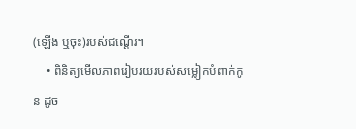(ឡើង ឬចុះ)របស់ជណ្តើរ។
    • ពិនិត្យមើលភាពរៀបរយរបស់សម្លៀកបំពាក់កូន ដូច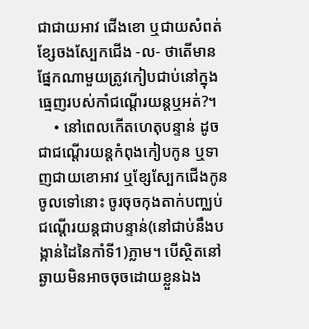ជាជាយអាវ ជើងខោ ឬជាយសំពត់ ខ្សែចងស្បែកជើង -ល- ថាតើមានផ្នែកណាមួយត្រូវកៀបជាប់នៅក្នុងធ្មេញរបស់កាំជណ្តើរយន្តឬអត់?។
    • នៅពេលកើតហេតុបន្ទាន់ ដូចជាជណ្តើរយន្តកំពុងកៀបកូន ឬទាញជាយខោអាវ ឬខ្សែស្បែកជើងកូនចូលទៅនោះ ចូរចុចកុងតាក់បញ្ឈប់ជណ្តើរយន្តជាបន្ទាន់(នៅជាប់នឹងបង្កាន់ដៃនៃកាំទី1)ភ្លាម។ បើស្ថិតនៅឆ្ងាយមិនអាចចុចដោយខ្លួនឯង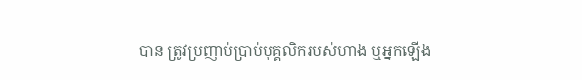បាន ត្រូវប្រញាប់ប្រាប់បុគ្គលិករបស់ហាង ឬអ្នកឡើង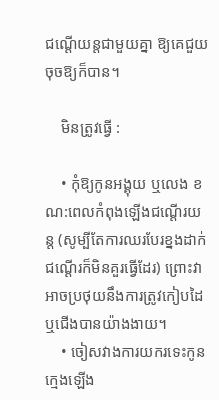ជណ្តើយន្តជាមួយគ្នា ឱ្យគេជួយចុចឱ្យក៏បាន។

    មិនត្រូវធ្វើ :

    • កុំឱ្យកូនអង្គុយ ឬលេង ខណ:ពេលកំពុងឡើងជណ្តើរយន្ត (សូម្បីតែការឈរបែរខ្នងដាក់ជណ្តើរក៏មិនគួរធ្វើដែរ) ព្រោះវាអាចប្រថុយនឹងការត្រូវកៀបដៃ ឬជើងបានយ៉ាងងាយ។
    • ចៀសវាងការយករទេះកូនក្មេងឡើង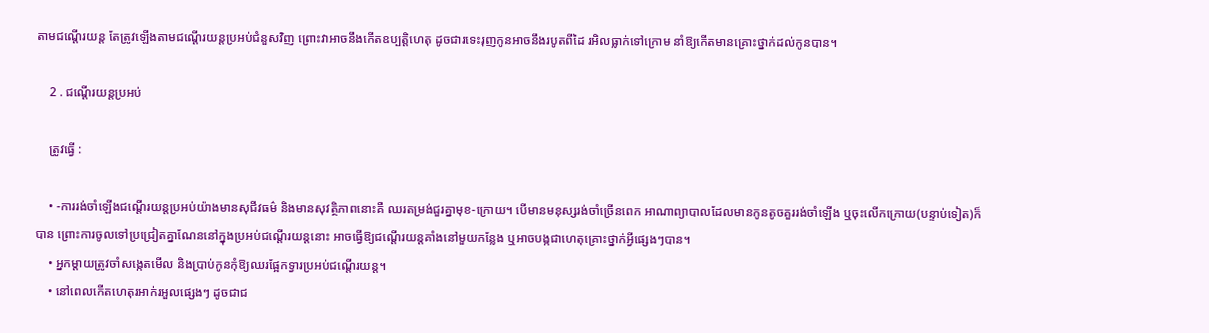តាមជណ្តើរយន្ត តែត្រូវឡើងតាមជណ្តើរយន្តប្រអប់ជំនួសវិញ ព្រោះវាអាចនឹងកើតឧប្បត្តិហេតុ ដូចជារទេះរុញកូនអាចនឹងរបូតពីដៃ រអិលធ្លាក់ទៅក្រោម នាំឱ្យកើតមានគ្រោះថ្នាក់ដល់កូនបាន។

    2 . ជណ្តើរយន្តប្រអប់

    ត្រូវធ្វើ :

    • -ការរង់ចាំឡើងជណ្តើរយន្តប្រអប់យ៉ាងមានសុជីវធម៌ និងមានសុវត្ថិភាពនោះគឺ ឈរតម្រង់ជួរគ្នាមុខ-ក្រោយ។ បើមានមនុស្សរង់ចាំច្រើនពេក អាណាព្យាបាលដែលមានកូនតូចគួររង់ចាំឡើង ឬចុះលើកក្រោយ(បន្ទាប់ទៀត)ក៏បាន ព្រោះការចូលទៅប្រជ្រៀតគ្នាណែននៅក្នុងប្រអប់ជណ្តើរយន្តនោះ អាចធ្វើឱ្យជណ្តើរយន្តគាំងនៅមួយកន្លែង ឬអាចបង្កជាហេតុគ្រោះថ្នាក់អ្វីផ្សេងៗបាន។
    • អ្នកម្តាយត្រូវចាំសង្កេតមើល និងប្រាប់កូនកុំឱ្យឈរផ្អែកទ្វារប្រអប់ជណ្តើរយន្ត។
    • នៅពេលកើតហេតុរអាក់រអួលផ្សេងៗ ដូចជាជ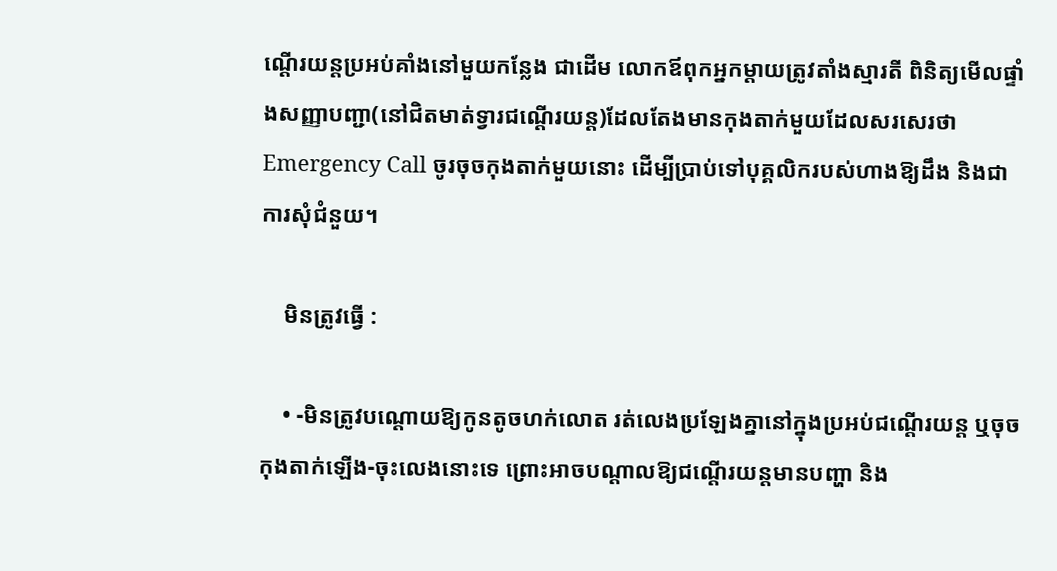ណ្តើរយន្តប្រអប់គាំងនៅមួយកន្លែង ជាដើម លោកឪពុកអ្នកម្តាយត្រូវតាំងស្មារតី ពិនិត្យមើលផ្ទាំងសញ្ញាបញ្ជា(នៅជិតមាត់ទ្វារជណ្តើរយន្ត)ដែលតែងមានកុងតាក់មួយដែលសរសេរថា Emergency Call ចូរចុចកុងតាក់មួយនោះ ដើម្បីប្រាប់ទៅបុគ្គលិករបស់ហាងឱ្យដឹង និងជាការសុំជំនួយ។

    មិនត្រូវធ្វើ :

    • -មិនត្រូវបណ្ដោយឱ្យកូនតូចហក់លោត រត់លេងប្រឡែងគ្នានៅក្នុងប្រអប់ជណ្តើរយន្ត ឬចុចកុងតាក់ឡើង-ចុះលេងនោះទេ ព្រោះអាចបណ្ដាលឱ្យជណ្តើរយន្តមានបញ្ហា និង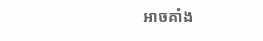អាចគាំង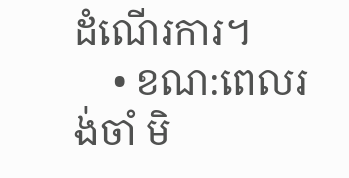ដំណើរការ។
    • ខណ:ពេលរង់ចាំ មិ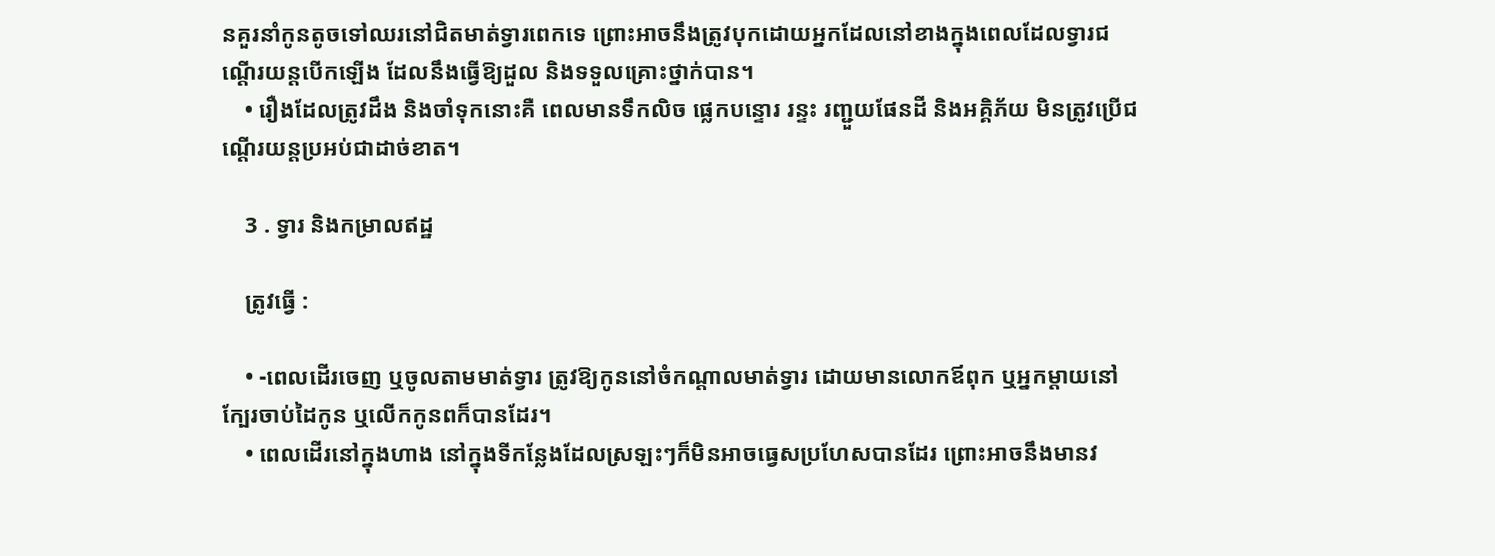នគួរនាំកូនតូចទៅឈរនៅជិតមាត់ទ្វារពេកទេ ព្រោះអាចនឹងត្រូវបុកដោយអ្នកដែលនៅខាងក្នុងពេលដែលទ្វារជណ្តើរយន្តបើកឡើង ដែលនឹងធ្វើឱ្យដួល និងទទួលគ្រោះថ្នាក់បាន។
    • រឿងដែលត្រូវដឹង និងចាំទុកនោះគឺ ពេលមានទឹកលិច ផ្លេកបន្ទោរ រន្ទះ រញ្ជួយផែនដី និងអគ្គិភ័យ មិនត្រូវប្រើជណ្តើរយន្តប្រអប់ជាដាច់ខាត។

    3 . ទ្វារ និងកម្រាលឥដ្ឋ

    ត្រូវធ្វើ :

    • -ពេលដើរចេញ ឬចូលតាមមាត់ទ្វារ ត្រូវឱ្យកូននៅចំកណ្តាលមាត់ទ្វារ ដោយមានលោកឪពុក ឬអ្នកម្តាយនៅក្បែរចាប់ដៃកូន ឬលើកកូនពក៏បានដែរ។
    • ពេលដើរនៅក្នុងហាង នៅក្នុងទីកន្លែងដែលស្រឡះៗក៏មិនអាចធ្វេសប្រហែសបានដែរ ព្រោះអាចនឹងមានវ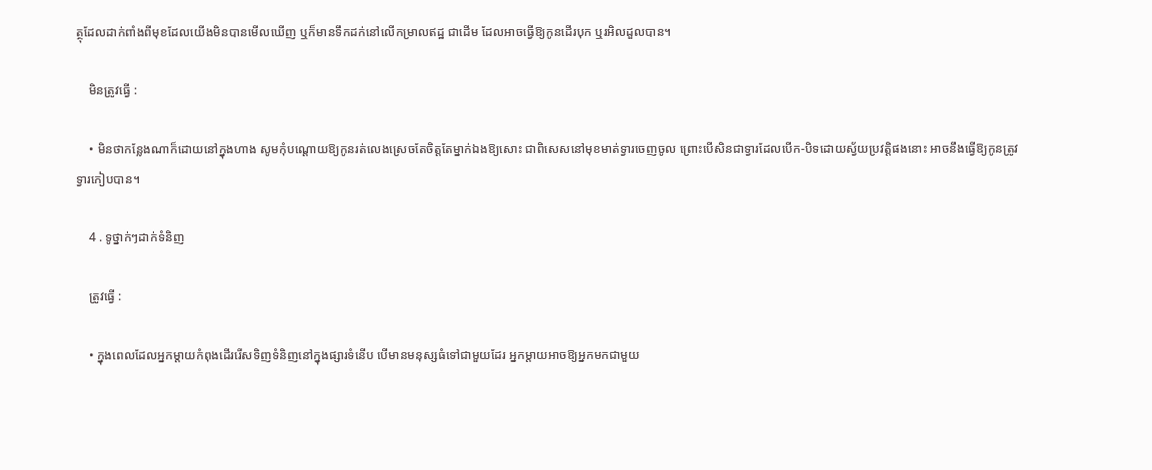ត្ថុដែលដាក់ពាំងពីមុខដែលយើងមិនបានមើលឃើញ ឬក៏មានទឹកដក់នៅលើកម្រាលឥដ្ឋ ជាដើម ដែលអាចធ្វើឱ្យកូនដើរបុក ឬរអិលដួលបាន។

    មិនត្រូវធ្វើ :

    • មិនថាកន្លែងណាក៏ដោយនៅក្នុងហាង សូមកុំបណ្តោយឱ្យកូនរត់លេងស្រេចតែចិត្តតែម្នាក់ឯងឱ្យសោះ ជាពិសេសនៅមុខមាត់ទ្វារចេញចូល ព្រោះបើសិនជាទ្វារដែលបើក-បិទដោយស្វ័យប្រវត្តិផងនោះ អាចនឹងធ្វើឱ្យកូនត្រូវទ្វារកៀបបាន។

    4 . ទូថ្នាក់ៗដាក់ទំនិញ

    ត្រូវធ្វើ :

    • ក្នុងពេលដែលអ្នកម្តាយកំពុងដើររើសទិញទំនិញនៅក្នុងផ្សារទំនើប បើមានមនុស្សធំទៅជាមួយដែរ អ្នកម្ដាយអាចឱ្យអ្នកមកជាមួយ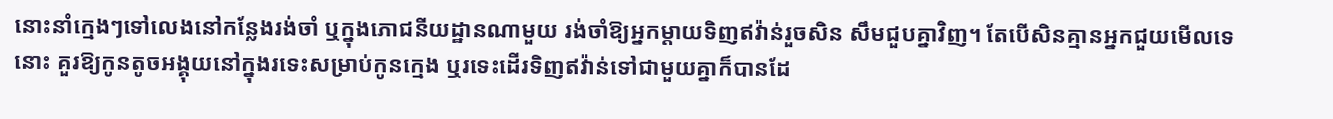នោះនាំក្មេងៗទៅលេងនៅកន្លែងរង់ចាំ ឬក្នុងភោជនីយដ្ឋានណាមួយ រង់ចាំឱ្យអ្នកម្តាយទិញឥវ៉ាន់រួចសិន សឹមជួបគ្នាវិញ។ តែបើសិនគ្មានអ្នកជួយមើលទេនោះ គួរឱ្យកូនតូចអង្គុយនៅក្នុងរទេះសម្រាប់កូនក្មេង ឬរទេះដើរទិញឥវ៉ាន់ទៅជាមួយគ្នាក៏បានដែ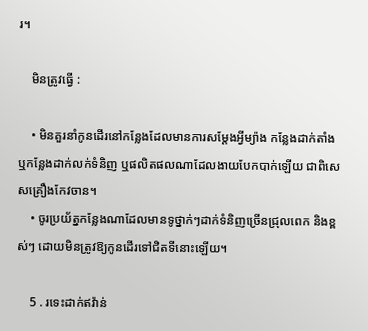រ។

    មិនត្រូវធ្វើ :

    • មិនគួរនាំកូនដើរនៅកន្លែងដែលមានការសម្តែងអ្វីម្យ៉ាង កន្លែងដាក់តាំង ឬកន្លែងដាក់លក់ទំនិញ ឬផលិតផលណាដែលងាយបែកបាក់ឡើយ ជាពិសេសគ្រឿងកែវចាន។
    • ចូរប្រយ័ត្នកន្លែងណាដែលមានទូថ្នាក់ៗដាក់ទំនិញច្រើនជ្រុលពេក និងខ្ពស់ៗ ដោយមិនត្រូវឱ្យកូនដើរទៅជិតទីនោះឡើយ។

    5 . រទេះដាក់ឥវ៉ាន់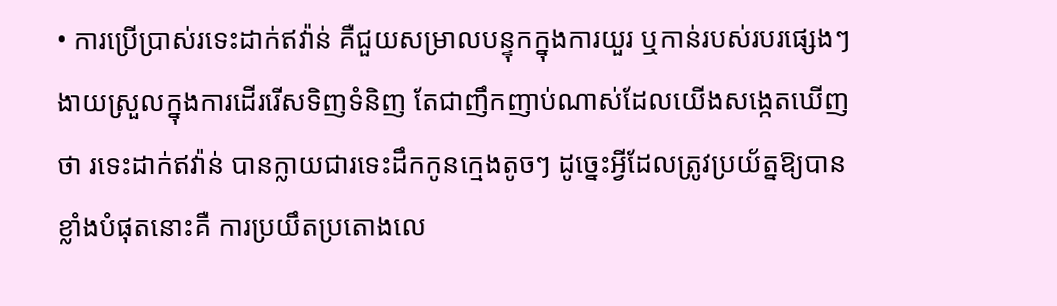• ការប្រើប្រាស់រទេះដាក់ឥវ៉ាន់ គឺជួយសម្រាលបន្ទុកក្នុងការយួរ ឬកាន់របស់របរផ្សេងៗ ងាយស្រួលក្នុងការដើររើសទិញទំនិញ តែជាញឹកញាប់ណាស់ដែលយើងសង្កេតឃើញថា រទេះដាក់ឥវ៉ាន់ បានក្លាយជារទេះដឹកកូនក្មេងតូចៗ ដូច្នេះអ្វីដែលត្រូវប្រយ័ត្នឱ្យបានខ្លាំងបំផុតនោះគឺ ការប្រយឹតប្រតោងលេ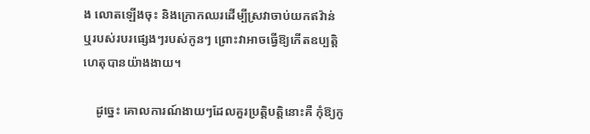ង លោតឡើងចុះ និងក្រោកឈរដើម្បីស្រវាចាប់យកឥវ៉ាន់ ឬរបស់របរផ្សេងៗរបស់កូនៗ ព្រោះវាអាចធ្វើឱ្យកើតឧប្បត្តិហេតុបានយ៉ាងងាយ។

    ដូច្នេះ គោលការណ៍ងាយៗដែលគួរប្រត្តិបត្តិនោះគឺ កុំឱ្យកូ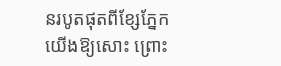នរបូតផុតពីខ្សែភ្នែកយើងឱ្យសោះ ព្រោះ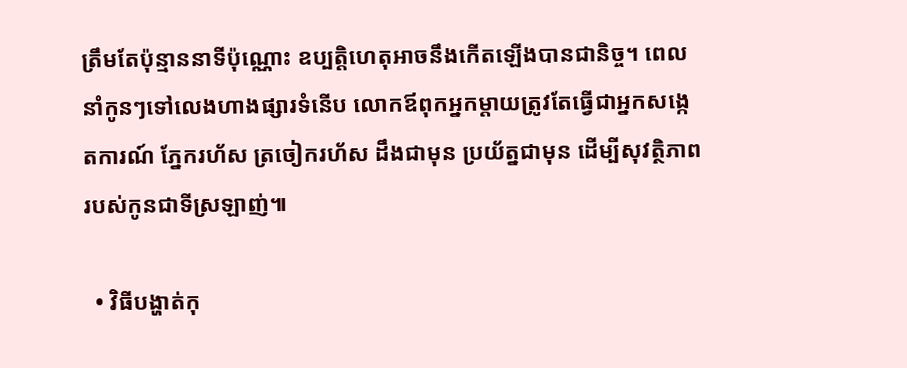ត្រឹមតែប៉ុន្មាននាទីប៉ុណ្ណោះ ឧប្បត្តិហេតុអាចនឹងកើតឡើងបានជានិច្ច។ ពេលនាំកូនៗទៅលេងហាងផ្សារទំនើប លោកឪពុកអ្នកម្តាយត្រូវតែធ្វើជាអ្នកសង្កេតការណ៍ ភ្នែករហ័ស ត្រចៀករហ័ស ដឹងជាមុន ប្រយ័ត្នជាមុន ដើម្បីសុវត្ថិភាពរបស់កូនជាទីស្រឡាញ់៕

  • វិធីបង្ហាត់កុ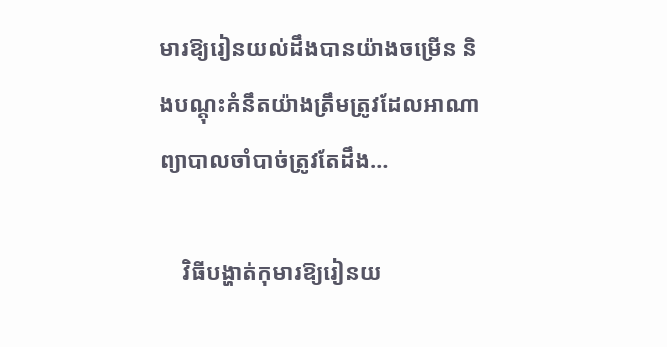មារឱ្យរៀនយល់ដឹងបានយ៉ាងចម្រើន និងបណ្ដុះគំនឹតយ៉ាងត្រឹមត្រូវដែលអាណាព្យាបាលចាំបាច់ត្រូវតែដឹង…

    វិធីបង្ហាត់កុមារឱ្យរៀនយ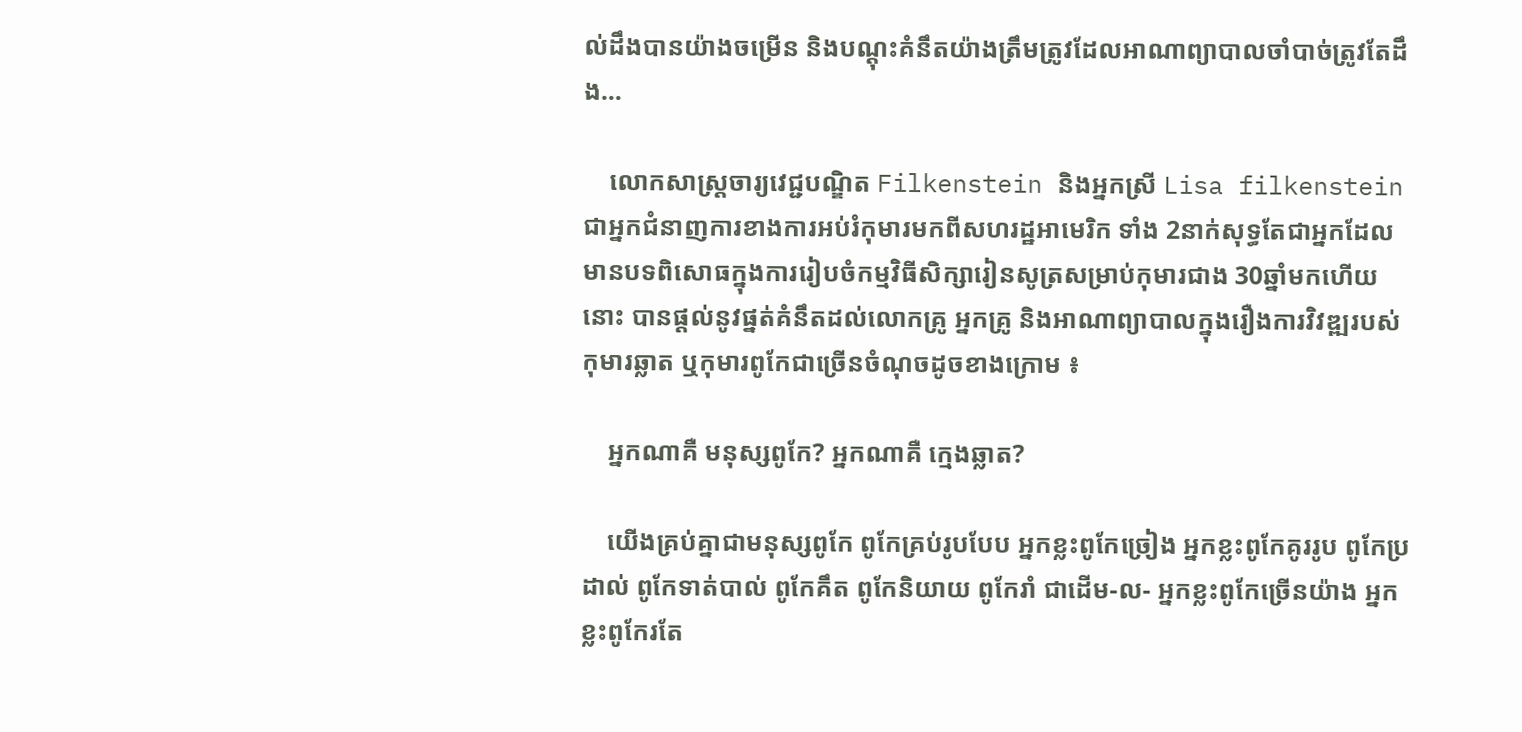ល់ដឹងបានយ៉ាងចម្រើន និងបណ្ដុះគំនឹតយ៉ាងត្រឹមត្រូវដែលអាណាព្យាបាលចាំបាច់ត្រូវតែដឹង…

    លោកសាស្រ្តចារ្យវេជ្ជបណ្ឌិត Filkenstein និងអ្នកស្រី Lisa filkenstein ជាអ្នកជំនាញការខាងការអប់រំកុមារមកពីសហរដ្ឋអាមេរិក ទាំង 2នាក់សុទ្ធតែជាអ្នកដែលមានបទពិសោធក្នុងការរៀបចំកម្មវិធីសិក្សារៀនសូត្រសម្រាប់កុមារជាង 30ឆ្នាំមកហើយនោះ បានផ្តល់នូវផ្នត់គំនឹតដល់លោកគ្រូ អ្នកគ្រូ និងអាណាព្យាបាលក្នុងរឿងការវិវឌ្ឍរបស់កុមារឆ្លាត ឬកុមារពូកែជាច្រើនចំណុចដូចខាងក្រោម ៖

    អ្នកណាគឺ មនុស្សពូកែ? អ្នកណាគឺ ក្មេងឆ្លាត?

    យើងគ្រប់គ្នាជាមនុស្សពូកែ ពូកែគ្រប់រូបបែប អ្នកខ្លះពូកែច្រៀង អ្នកខ្លះពូកែគូររូប ពូកែប្រដាល់ ពូកែទាត់បាល់ ពូកែគឹត ពូកែនិយាយ ពូកែរាំ ជាដើម-ល- អ្នកខ្លះពូកែច្រើនយ៉ាង អ្នកខ្លះពូកែរតែ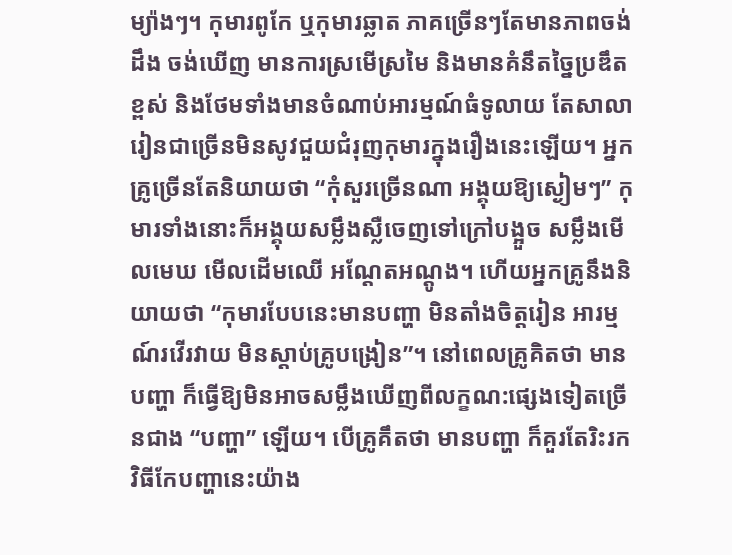ម្យ៉ាងៗ។ កុមារពូកែ ឬកុមារឆ្លាត ភាគច្រើនៗតែមានភាពចង់ដឹង ចង់ឃើញ មានការស្រមើស្រមៃ និងមានគំនឹតច្នៃប្រឌឹតខ្ពស់ និងថែមទាំងមានចំណាប់អារម្មណ៍ធំទូលាយ តែសាលារៀនជាច្រើនមិនសូវជួយជំរុញកុមារក្នុងរឿងនេះឡើយ។ អ្នកគ្រូច្រើនតែនិយាយថា “កុំសួរច្រើនណា អង្គុយឱ្យស្ងៀមៗ” កុមារទាំងនោះក៏អង្គុយសម្លឹងស្លឺចេញទៅក្រៅបង្អួច សម្លឹងមើលមេឃ មើលដើមឈើ អណ្តែតអណ្តូង។ ហើយអ្នកគ្រូនឹងនិយាយថា “កុមារបែបនេះមានបញ្ហា មិនតាំងចិត្តរៀន អារម្មណ៍រវើរវាយ មិនស្តាប់គ្រូបង្រៀន”។ នៅពេលគ្រូគិតថា មានបញ្ហា ក៏ធ្វើឱ្យមិនអាចសម្លឹងឃើញពីលក្ខណ:ផ្សេងទៀតច្រើនជាង “បញ្ហា” ឡើយ។ បើគ្រូគឹតថា មានបញ្ហា ក៏គួរតែរិះរកវិធីកែបញ្ហានេះយ៉ាង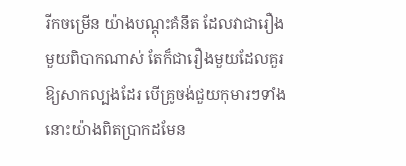រីកចម្រើន យ៉ាងបណ្តុះគំនឹត ដែលវាជារឿងមួយពិបាកណាស់ តែក៏ជារឿងមួយដែលគួរឱ្យសាកល្បងដែរ បើគ្រូចង់ជួយកុមារៗទាំងនោះយ៉ាងពិតប្រាកដមែន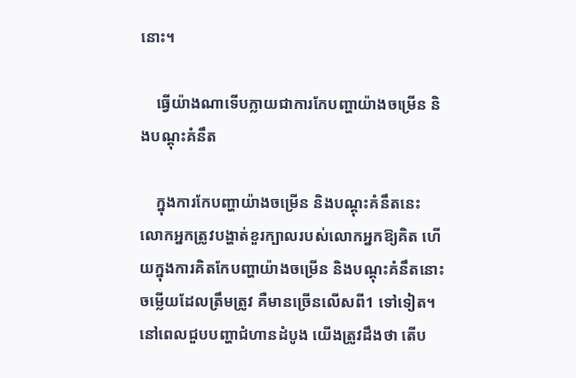នោះ។

    ធ្វើយ៉ាងណាទើបក្លាយជាការកែបញ្ហាយ៉ាងចម្រើន និងបណ្តុះគំនឹត

    ក្នុងការកែបញ្ហាយ៉ាងចម្រើន និងបណ្តុះគំនឹតនេះ លោកអ្នកត្រូវបង្ហាត់ខួរក្បាលរបស់លោកអ្នកឱ្យគិត ហើយក្នុងការគិតកែបញ្ហាយ៉ាងចម្រើន និងបណ្តុះគំនឹតនោះ ចម្លើយដែលត្រឹមត្រូវ គឺមានច្រើនលើសពី1 ទៅទៀត។ នៅពេលជួបបញ្ហាជំហានដំបូង យើងត្រូវដឹងថា តើប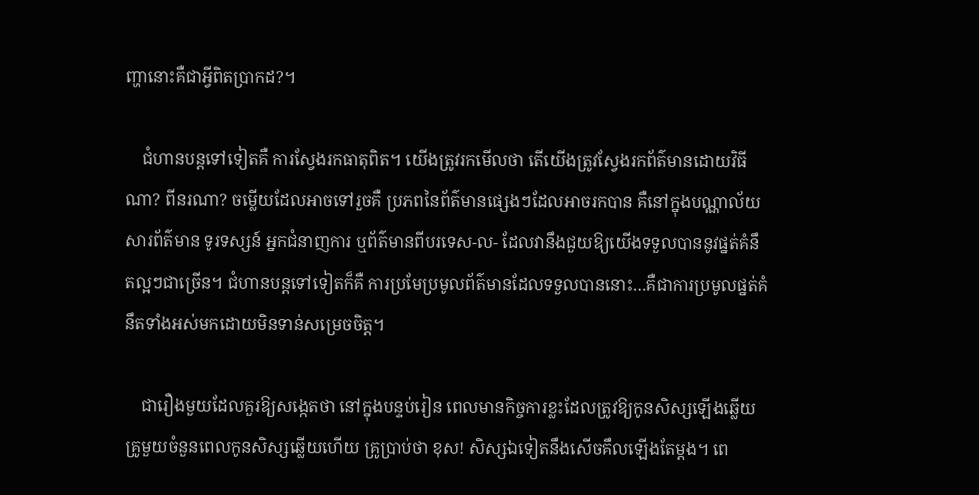ញ្ហានោះគឺជាអ្វីពិតប្រាកដ?។

    ជំហានបន្តទៅទៀតគឺ ការស្វែងរកធាតុពិត។ យើងត្រូវរកមើលថា តើយើងត្រូវស្វែងរកព័ត៌មានដោយវិធីណា? ពីនរណា? ចម្លើយដែលអាចទៅរួចគឺ ប្រភពនៃព័ត៌មានផ្សេងៗដែលអាចរកបាន គឺនៅក្នុងបណ្ណាល័យ សារព័ត៌មាន ទូរទស្សន៍ អ្នកជំនាញការ ឬព័ត៌មានពីបរទេស-ល- ដែលវានឹងជួយឱ្យយើងទទួលបាននូវផ្នត់គំនឹតល្អៗជាច្រើន។ ជំហានបន្តទៅទៀតក៏គឺ ការប្រមែប្រមូលព័ត៌មានដែលទទួលបាននោះ…គឺជាការប្រមូលផ្នត់គំនឹតទាំងអស់មកដោយមិនទាន់សម្រេចចិត្ត។

    ជារឿងមួយដែលគួរឱ្យសង្កេតថា នៅក្នុងបន្ទប់រៀន ពេលមានកិច្ចការខ្លះដែលត្រូវឱ្យកូនសិស្សឡើងឆ្លើយ គ្រូមួយចំនួនពេលកូនសិស្សឆ្លើយហើយ គ្រូប្រាប់ថា ខុស! សិស្សឯទៀតនឹងសើចគឹលឡើងតែម្ដង។ ពេ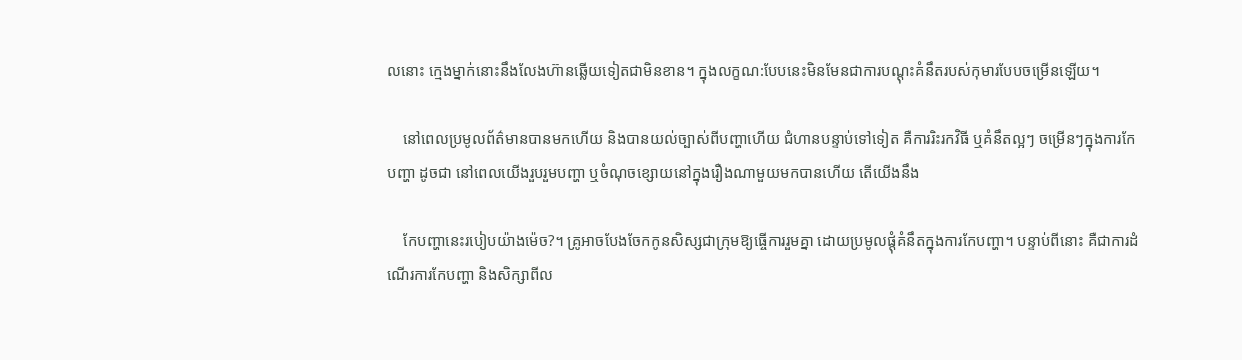លនោះ ក្មេងម្នាក់នោះនឹងលែងហ៊ានឆ្លើយទៀតជាមិនខាន។ ក្នុងលក្ខណ:បែបនេះមិនមែនជាការបណ្តុះគំនឹតរបស់កុមារបែបចម្រើនឡើយ។

    នៅពេលប្រមូលព័ត៌មានបានមកហើយ និងបានយល់ច្បាស់ពីបញ្ហាហើយ ជំហានបន្ទាប់ទៅទៀត គឺការរិះរកវិធី ឬគំនឹតល្អៗ ចម្រើនៗក្នុងការកែបញ្ហា ដូចជា នៅពេលយើងរួបរួមបញ្ហា ឬចំណុចខ្សោយនៅក្នុងរឿងណាមួយមកបានហើយ តើយើងនឹង

    កែបញ្ហានេះរបៀបយ៉ាងម៉េច?។ គ្រូអាចបែងចែកកូនសិស្សជាក្រុមឱ្យធ្ចើការរួមគ្នា ដោយប្រមូលផ្តុំគំនឹតក្នុងការកែបញ្ហា។ បន្ទាប់ពីនោះ គឺជាការដំណើរការកែបញ្ហា និងសិក្សាពីល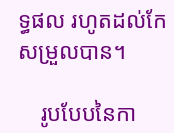ទ្ធផល រហូតដល់កែសម្រួលបាន។

    រូបបែបនៃកា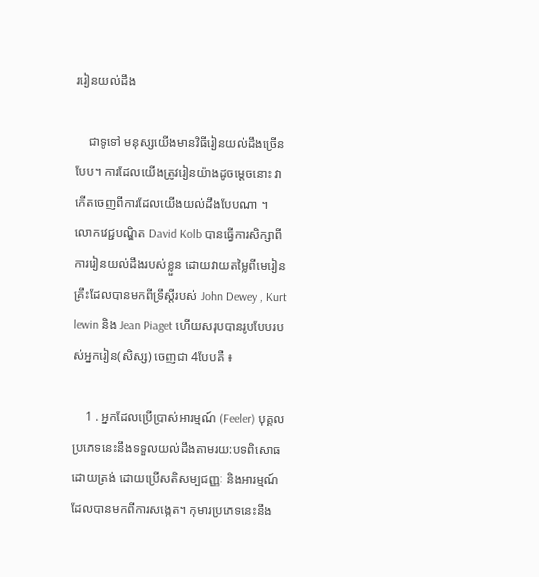ររៀនយល់ដឹង

    ជាទូទៅ មនុស្សយើងមានវិធីរៀនយល់ដឹងច្រើនបែប។ ការដែលយើងត្រូវរៀនយ៉ាងដូចម្តេចនោះ វាកើតចេញពីការដែលយើងយល់ដឹងបែបណា ។ លោកវេជ្ជបណ្ឌិត David Kolb បានធ្វើការសិក្សាពីការរៀនយល់ដឹងរបស់ខ្លួន ដោយវាយតម្លៃពីមេរៀនគ្រឹះដែលបានមកពីទ្រឹស្តីរបស់ John Dewey , Kurt lewin និង Jean Piaget ហើយសរុបបានរូបបែបរបស់អ្នករៀន(សិស្ស) ចេញជា 4បែបគឺ ៖

    1 . អ្នកដែលប្រើប្រាស់អារម្មណ៍ (Feeler) បុគ្គលប្រភេទនេះនឹងទទួលយល់ដឹងតាមរយ:បទពិសោធដោយត្រង់ ដោយប្រើសតិសម្បជញ្ញៈ និងអារម្មណ៍ដែលបានមកពីការសង្កេត។ កុមារប្រភេទនេះនឹង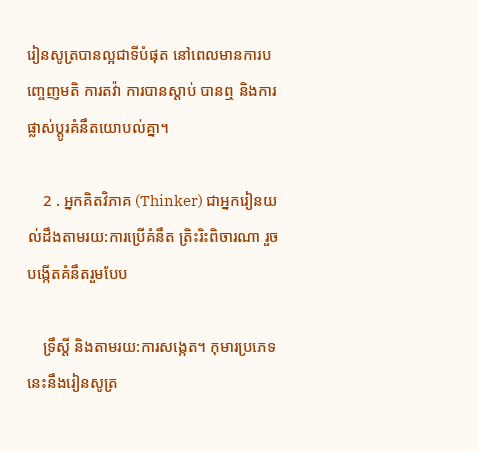រៀនសូត្របានល្អជាទីបំផុត នៅពេលមានការបញ្ចេញមតិ ការតវ៉ា ការបានស្តាប់ បានឮ និងការផ្លាស់ប្តូរគំនឹតយោបល់គ្នា។

    2 . អ្នកគិតវិភាគ (Thinker) ជាអ្នករៀនយល់ដឹងតាមរយ:ការប្រើគំនឹត ត្រិះរិះពិចារណា រួចបង្កើតគំនឹតរួមបែប

    ទ្រឹស្តី និងតាមរយ:ការសង្កេត។ កុមារប្រភេទនេះនឹងរៀនសូត្រ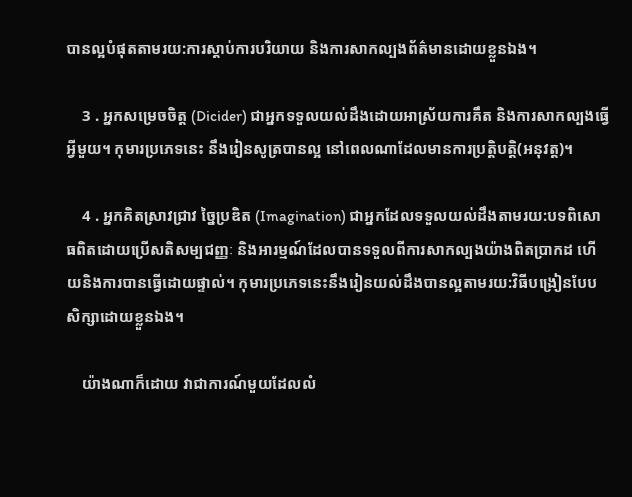បានល្អបំផុតតាមរយ:ការស្តាប់ការបរិយាយ និងការសាកល្បងព័ត៌មានដោយខ្លួនឯង។

    3 . អ្នកសម្រេចចិត្ត (Dicider) ជាអ្នកទទួលយល់ដឹងដោយអាស្រ័យការគឹត និងការសាកល្បងធ្វើអ្វីមួយ។ កុមារប្រភេទនេះ នឹងរៀនសូត្របានល្អ នៅពេលណាដែលមានការប្រត្តិបត្តិ(អនុវត្ត)។

    4 . អ្នកគិតស្រាវជ្រាវ ច្នៃប្រឌិត (Imagination) ជាអ្នកដែលទទួលយល់ដឹងតាមរយ:បទពិសោធពិតដោយប្រើសតិសម្បជញ្ញៈ និងអារម្មណ៍ដែលបានទទួលពីការសាកល្បងយ៉ាងពិតប្រាកដ ហើយនិងការបានធ្វើដោយផ្ទាល់។ កុមារប្រភេទនេះនឹងរៀនយល់ដឹងបានល្អតាមរយ:វិធីបង្រៀនបែបសិក្សាដោយខ្លួនឯង។

    យ៉ាងណាក៏ដោយ វាជាការណ៍មួយដែលលំ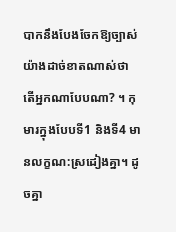បាកនឹងបែងចែកឱ្យច្បាស់យ៉ាងដាច់ខាតណាស់ថា តើអ្នកណាបែបណា? ។ កុមារក្នុងបែបទី1 និងទី4 មានលក្ខណ:ស្រដៀងគ្នា។ ដូចគ្នា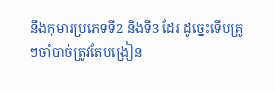នឹងកុមារប្រភេទទី2 និងទី3 ដែរ ដូច្នេះទើបគ្រូៗចាំបាច់ត្រូវតែបង្រៀន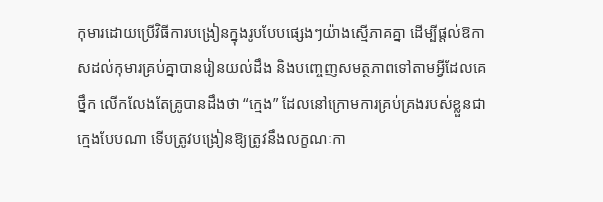កុមារដោយប្រើវិធីការបង្រៀនក្នុងរូបបែបផ្សេងៗយ៉ាងស្មើភាគគ្នា ដើម្បីផ្តល់ឱកាសដល់កុមារគ្រប់គ្នាបានរៀនយល់ដឹង និងបញ្ចេញសមត្ថភាពទៅតាមអ្វីដែលគេថ្នឹក លើកលែងតែគ្រូបានដឹងថា “ក្មេង” ដែលនៅក្រោមការគ្រប់គ្រងរបស់ខ្លួនជាក្មេងបែបណា ទើបត្រូវបង្រៀនឱ្យត្រូវនឹងលក្ខណៈកា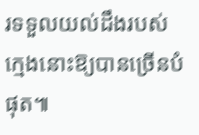រទទួលយល់ដឹងរបស់ក្មេងនោះឱ្យបានច្រើនបំផុត៕